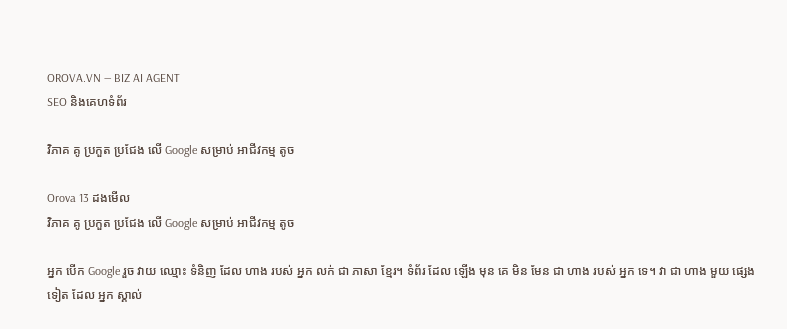OROVA.VN — BIZ AI AGENT
SEO និងគេហទំព័រ

វិភាគ គូ ប្រកួត ប្រជែង លើ Google សម្រាប់ អាជីវកម្ម តូច

Orova 13 ដងមើល
វិភាគ គូ ប្រកួត ប្រជែង លើ Google សម្រាប់ អាជីវកម្ម តូច

អ្នក បើក Google រួច វាយ ឈ្មោះ ទំនិញ ដែល ហាង របស់ អ្នក លក់ ជា ភាសា ខ្មែរ។ ទំព័រ ដែល ឡើង មុន គេ មិន មែន ជា ហាង របស់ អ្នក ទេ។ វា ជា ហាង មួយ ផ្សេង ទៀត ដែល អ្នក ស្គាល់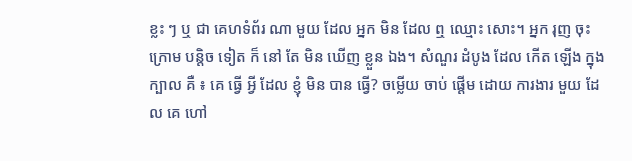ខ្លះ ៗ ឬ ជា គេហទំព័រ ណា មួយ ដែល អ្នក មិន ដែល ឮ ឈ្មោះ សោះ។ អ្នក រុញ ចុះ ក្រោម បន្តិច ទៀត ក៏ នៅ តែ មិន ឃើញ ខ្លួន ឯង។ សំណួរ ដំបូង ដែល កើត ឡើង ក្នុង ក្បាល គឺ ៖ គេ ធ្វើ អ្វី ដែល ខ្ញុំ មិន បាន ធ្វើ? ចម្លើយ ចាប់ ផ្តើម ដោយ ការងារ មួយ ដែល គេ ហៅ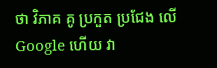ថា វិភាគ គូ ប្រកួត ប្រជែង លើ Google ហើយ វា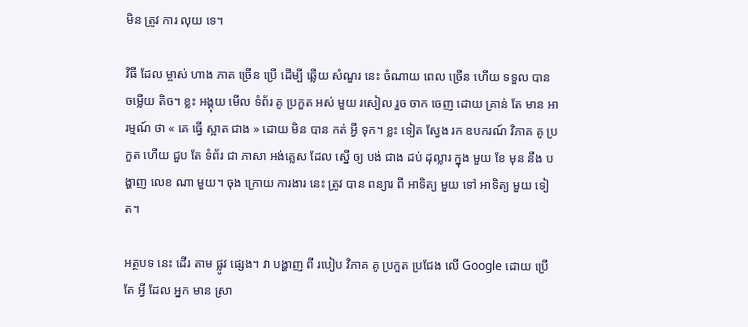មិន ត្រូវ ការ លុយ ទេ។

វិធី ដែល ម្ចាស់ ហាង ភាគ ច្រើន ប្រើ ដើម្បី ឆ្លើយ សំណួរ នេះ ចំណាយ ពេល ច្រើន ហើយ ទទួល បាន ចម្លើយ តិច។ ខ្លះ អង្គុយ មើល ទំព័រ គូ ប្រកួត អស់ មួយ រសៀល រួច ចាក ចេញ ដោយ គ្រាន់ តែ មាន អារម្មណ៍ ថា « គេ ធ្វើ ស្អាត ជាង » ដោយ មិន បាន កត់ អ្វី ទុក។ ខ្លះ ទៀត ស្វែង រក ឧបករណ៍ វិភាគ គូ ប្រកួត ហើយ ជួប តែ ទំព័រ ជា ភាសា អង់គ្លេស ដែល ស្នើ ឲ្យ បង់ ជាង ដប់ ដុល្លារ ក្នុង មួយ ខែ មុន នឹង បង្ហាញ លេខ ណា មួយ។ ចុង ក្រោយ ការងារ នេះ ត្រូវ បាន ពន្យារ ពី អាទិត្យ មួយ ទៅ អាទិត្យ មួយ ទៀត។

អត្ថបទ នេះ ដើរ តាម ផ្លូវ ផ្សេង។ វា បង្ហាញ ពី របៀប វិភាគ គូ ប្រកួត ប្រជែង លើ Google ដោយ ប្រើ តែ អ្វី ដែល អ្នក មាន ស្រា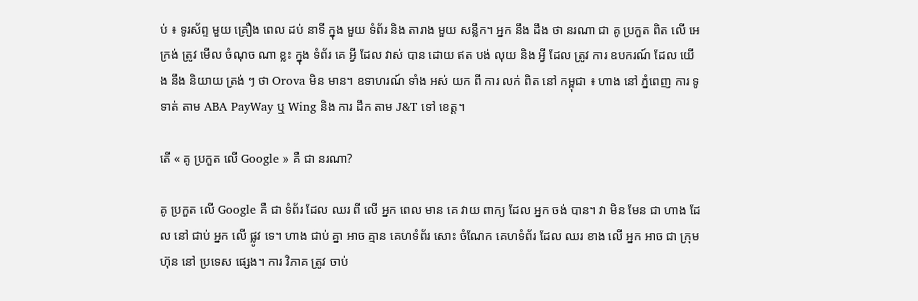ប់ ៖ ទូរស័ព្ទ មួយ គ្រឿង ពេល ដប់ នាទី ក្នុង មួយ ទំព័រ និង តារាង មួយ សន្លឹក។ អ្នក នឹង ដឹង ថា នរណា ជា គូ ប្រកួត ពិត លើ អេក្រង់ ត្រូវ មើល ចំណុច ណា ខ្លះ ក្នុង ទំព័រ គេ អ្វី ដែល វាស់ បាន ដោយ ឥត បង់ លុយ និង អ្វី ដែល ត្រូវ ការ ឧបករណ៍ ដែល យើង នឹង និយាយ ត្រង់ ៗ ថា Orova មិន មាន។ ឧទាហរណ៍ ទាំង អស់ យក ពី ការ លក់ ពិត នៅ កម្ពុជា ៖ ហាង នៅ ភ្នំពេញ ការ ទូទាត់ តាម ABA PayWay ឬ Wing និង ការ ដឹក តាម J&T ទៅ ខេត្ត។

តើ « គូ ប្រកួត លើ Google » គឺ ជា នរណា?

គូ ប្រកួត លើ Google គឺ ជា ទំព័រ ដែល ឈរ ពី លើ អ្នក ពេល មាន គេ វាយ ពាក្យ ដែល អ្នក ចង់ បាន។ វា មិន មែន ជា ហាង ដែល នៅ ជាប់ អ្នក លើ ផ្លូវ ទេ។ ហាង ជាប់ គ្នា អាច គ្មាន គេហទំព័រ សោះ ចំណែក គេហទំព័រ ដែល ឈរ ខាង លើ អ្នក អាច ជា ក្រុមហ៊ុន នៅ ប្រទេស ផ្សេង។ ការ វិភាគ ត្រូវ ចាប់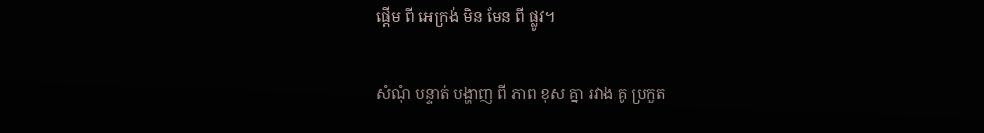ផ្តើម ពី អេក្រង់ មិន មែន ពី ផ្លូវ។

សំណុំ បន្ទាត់ បង្ហាញ ពី ភាព ខុស គ្នា រវាង គូ ប្រកួត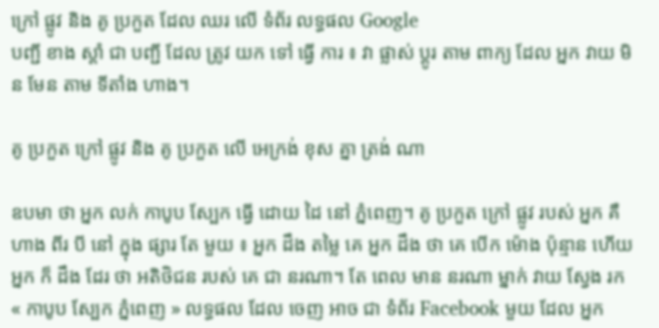ក្រៅ ផ្លូវ និង គូ ប្រកួត ដែល ឈរ លើ ទំព័រ លទ្ធផល Google
បញ្ជី ខាង ស្តាំ ជា បញ្ជី ដែល ត្រូវ យក ទៅ ធ្វើ ការ ៖ វា ផ្លាស់ ប្តូរ តាម ពាក្យ ដែល អ្នក វាយ មិន មែន តាម ទីតាំង ហាង។

គូ ប្រកួត ក្រៅ ផ្លូវ និង គូ ប្រកួត លើ អេក្រង់ ខុស គ្នា ត្រង់ ណា

ឧបមា ថា អ្នក លក់ កាបូប ស្បែក ធ្វើ ដោយ ដៃ នៅ ភ្នំពេញ។ គូ ប្រកួត ក្រៅ ផ្លូវ របស់ អ្នក គឺ ហាង ពីរ បី នៅ ក្នុង ផ្សារ តែ មួយ ៖ អ្នក ដឹង តម្លៃ គេ អ្នក ដឹង ថា គេ បើក ម៉ោង ប៉ុន្មាន ហើយ អ្នក ក៏ ដឹង ដែរ ថា អតិថិជន របស់ គេ ជា នរណា។ តែ ពេល មាន នរណា ម្នាក់ វាយ ស្វែង រក « កាបូប ស្បែក ភ្នំពេញ » លទ្ធផល ដែល ចេញ អាច ជា ទំព័រ Facebook មួយ ដែល អ្នក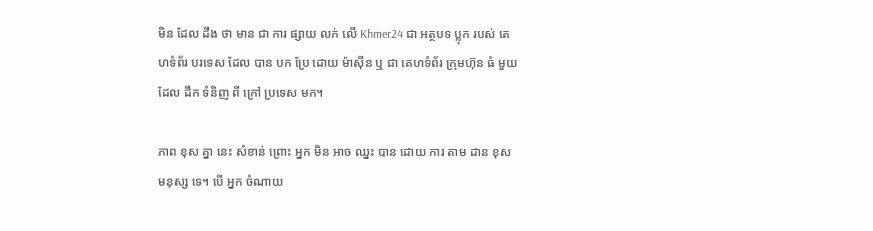មិន ដែល ដឹង ថា មាន ជា ការ ផ្សាយ លក់ លើ Khmer24 ជា អត្ថបទ ប្លុក របស់ គេហទំព័រ បរទេស ដែល បាន បក ប្រែ ដោយ ម៉ាស៊ីន ឬ ជា គេហទំព័រ ក្រុមហ៊ុន ធំ មួយ ដែល ដឹក ទំនិញ ពី ក្រៅ ប្រទេស មក។

ភាព ខុស គ្នា នេះ សំខាន់ ព្រោះ អ្នក មិន អាច ឈ្នះ បាន ដោយ ការ តាម ដាន ខុស មនុស្ស ទេ។ បើ អ្នក ចំណាយ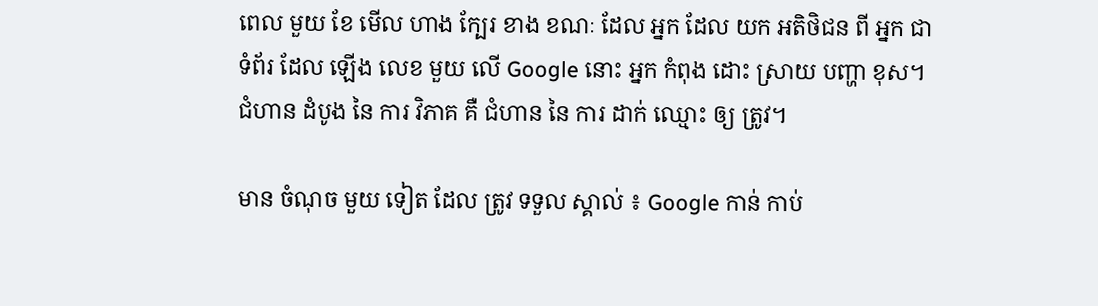ពេល មួយ ខែ មើល ហាង ក្បែរ ខាង ខណៈ ដែល អ្នក ដែល យក អតិថិជន ពី អ្នក ជា ទំព័រ ដែល ឡើង លេខ មួយ លើ Google នោះ អ្នក កំពុង ដោះ ស្រាយ បញ្ហា ខុស។ ជំហាន ដំបូង នៃ ការ វិភាគ គឺ ជំហាន នៃ ការ ដាក់ ឈ្មោះ ឲ្យ ត្រូវ។

មាន ចំណុច មួយ ទៀត ដែល ត្រូវ ទទួល ស្គាល់ ៖ Google កាន់ កាប់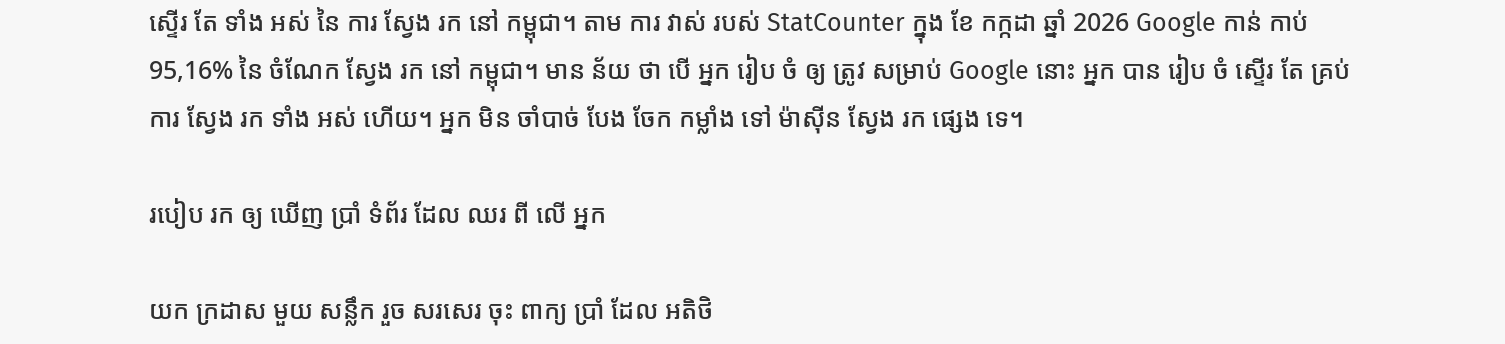ស្ទើរ តែ ទាំង អស់ នៃ ការ ស្វែង រក នៅ កម្ពុជា។ តាម ការ វាស់ របស់ StatCounter ក្នុង ខែ កក្កដា ឆ្នាំ 2026 Google កាន់ កាប់ 95,16% នៃ ចំណែក ស្វែង រក នៅ កម្ពុជា។ មាន ន័យ ថា បើ អ្នក រៀប ចំ ឲ្យ ត្រូវ សម្រាប់ Google នោះ អ្នក បាន រៀប ចំ ស្ទើរ តែ គ្រប់ ការ ស្វែង រក ទាំង អស់ ហើយ។ អ្នក មិន ចាំបាច់ បែង ចែក កម្លាំង ទៅ ម៉ាស៊ីន ស្វែង រក ផ្សេង ទេ។

របៀប រក ឲ្យ ឃើញ ប្រាំ ទំព័រ ដែល ឈរ ពី លើ អ្នក

យក ក្រដាស មួយ សន្លឹក រួច សរសេរ ចុះ ពាក្យ ប្រាំ ដែល អតិថិ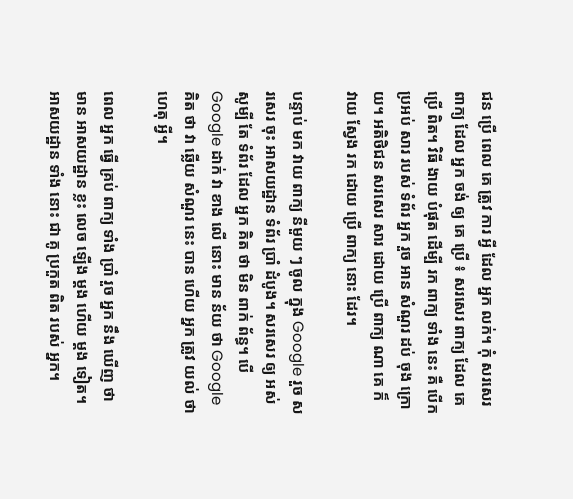ជន ប្រើ ពេល គេ ត្រូវ ការ អ្វី ដែល អ្នក លក់។ កុំ សរសេរ ពាក្យ ដែល អ្នក ចង់ ឲ្យ គេ ប្រើ ៖ សរសេរ ពាក្យ ដែល គេ ប្រើ ពិត។ វិធី ងាយ បំផុត ដើម្បី រក ពាក្យ ទាំង នេះ គឺ បើក ប្រអប់ សារ របស់ ទំព័រ អ្នក រួច អាន សំណួរ ដប់ ចុង ក្រោយ។ អតិថិជន សរសេរ សារ ដោយ ប្រើ ពាក្យ ណា គេ ក៏ វាយ ស្វែង រក ដោយ ប្រើ ពាក្យ នោះ ដែរ។

បន្ទាប់ មក វាយ ពាក្យ នីមួយ ៗ ចូល ក្នុង Google រួច សរសេរ ចុះ អាសយដ្ឋាន ទំព័រ ប្រាំ ដំបូង។ សរសេរ ឲ្យ អស់ សូម្បី តែ ទំព័រ ដែល អ្នក គិត ថា មិន ពាក់ ព័ន្ធ។ បើ Google ដាក់ វា ខាង លើ នោះ មាន ន័យ ថា Google គិត ថា វា ឆ្លើយ សំណួរ នេះ បាន ហើយ អ្នក ត្រូវ យល់ ថា ហេតុ អ្វី។

ពេល អ្នក ធ្វើ គ្រប់ ពាក្យ ទាំង ប្រាំ រួច អ្នក នឹង ឃើញ ថា មាន អាសយដ្ឋាន ខ្លះ លេច ឡើង ម្តង ហើយ ម្តង ទៀត។ អាសយដ្ឋាន ទាំង នោះ ជា គូ ប្រកួត ពិត របស់ អ្នក។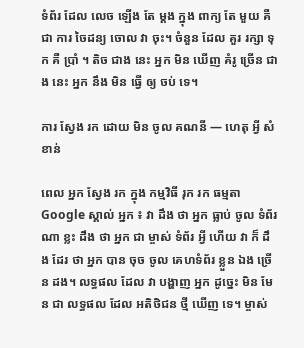ទំព័រ ដែល លេច ឡើង តែ ម្តង ក្នុង ពាក្យ តែ មួយ គឺ ជា ការ ចៃដន្យ ចោល វា ចុះ។ ចំនួន ដែល គួរ រក្សា ទុក គឺ ប្រាំ ។ តិច ជាង នេះ អ្នក មិន ឃើញ គំរូ ច្រើន ជាង នេះ អ្នក នឹង មិន ធ្វើ ឲ្យ ចប់ ទេ។

ការ ស្វែង រក ដោយ មិន ចូល គណនី — ហេតុ អ្វី សំខាន់

ពេល អ្នក ស្វែង រក ក្នុង កម្មវិធី រុក រក ធម្មតា Google ស្គាល់ អ្នក ៖ វា ដឹង ថា អ្នក ធ្លាប់ ចូល ទំព័រ ណា ខ្លះ ដឹង ថា អ្នក ជា ម្ចាស់ ទំព័រ អ្វី ហើយ វា ក៏ ដឹង ដែរ ថា អ្នក បាន ចុច ចូល គេហទំព័រ ខ្លួន ឯង ច្រើន ដង។ លទ្ធផល ដែល វា បង្ហាញ អ្នក ដូច្នេះ មិន មែន ជា លទ្ធផល ដែល អតិថិជន ថ្មី ឃើញ ទេ។ ម្ចាស់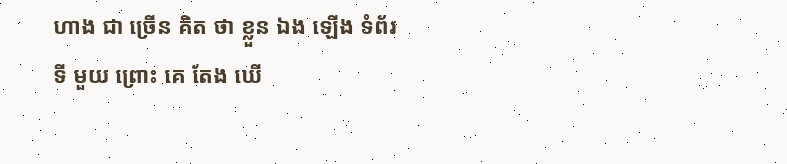ហាង ជា ច្រើន គិត ថា ខ្លួន ឯង ឡើង ទំព័រ ទី មួយ ព្រោះ គេ តែង ឃើ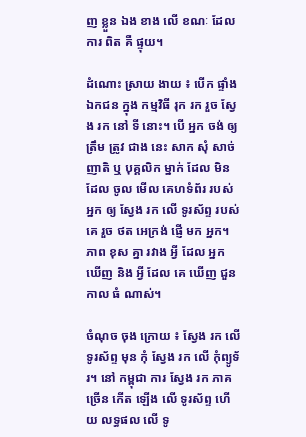ញ ខ្លួន ឯង ខាង លើ ខណៈ ដែល ការ ពិត គឺ ផ្ទុយ។

ដំណោះ ស្រាយ ងាយ ៖ បើក ផ្ទាំង ឯកជន ក្នុង កម្មវិធី រុក រក រួច ស្វែង រក នៅ ទី នោះ។ បើ អ្នក ចង់ ឲ្យ ត្រឹម ត្រូវ ជាង នេះ សាក សុំ សាច់ ញាតិ ឬ បុគ្គលិក ម្នាក់ ដែល មិន ដែល ចូល មើល គេហទំព័រ របស់ អ្នក ឲ្យ ស្វែង រក លើ ទូរស័ព្ទ របស់ គេ រួច ថត អេក្រង់ ផ្ញើ មក អ្នក។ ភាព ខុស គ្នា រវាង អ្វី ដែល អ្នក ឃើញ និង អ្វី ដែល គេ ឃើញ ជួន កាល ធំ ណាស់។

ចំណុច ចុង ក្រោយ ៖ ស្វែង រក លើ ទូរស័ព្ទ មុន កុំ ស្វែង រក លើ កុំព្យូទ័រ។ នៅ កម្ពុជា ការ ស្វែង រក ភាគ ច្រើន កើត ឡើង លើ ទូរស័ព្ទ ហើយ លទ្ធផល លើ ទូ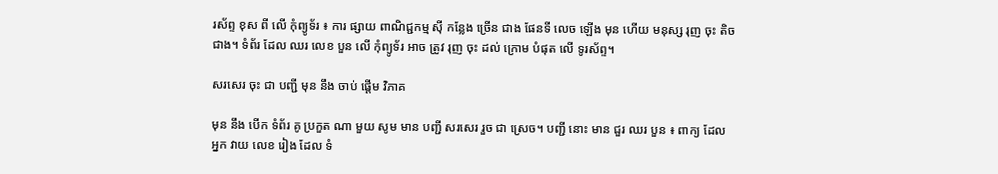រស័ព្ទ ខុស ពី លើ កុំព្យូទ័រ ៖ ការ ផ្សាយ ពាណិជ្ជកម្ម ស៊ី កន្លែង ច្រើន ជាង ផែនទី លេច ឡើង មុន ហើយ មនុស្ស រុញ ចុះ តិច ជាង។ ទំព័រ ដែល ឈរ លេខ បួន លើ កុំព្យូទ័រ អាច ត្រូវ រុញ ចុះ ដល់ ក្រោម បំផុត លើ ទូរស័ព្ទ។

សរសេរ ចុះ ជា បញ្ជី មុន នឹង ចាប់ ផ្តើម វិភាគ

មុន នឹង បើក ទំព័រ គូ ប្រកួត ណា មួយ សូម មាន បញ្ជី សរសេរ រួច ជា ស្រេច។ បញ្ជី នោះ មាន ជួរ ឈរ បួន ៖ ពាក្យ ដែល អ្នក វាយ លេខ រៀង ដែល ទំ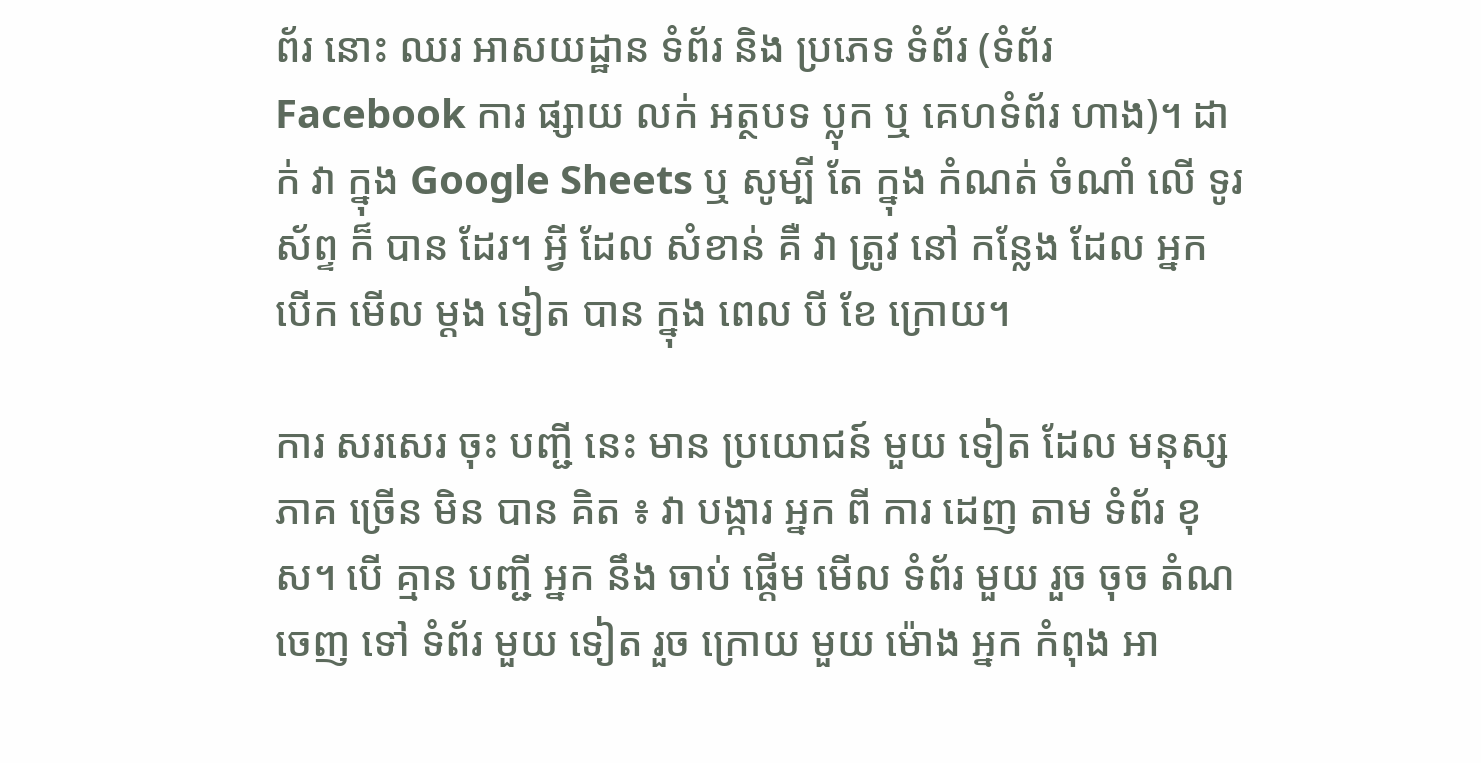ព័រ នោះ ឈរ អាសយដ្ឋាន ទំព័រ និង ប្រភេទ ទំព័រ (ទំព័រ Facebook ការ ផ្សាយ លក់ អត្ថបទ ប្លុក ឬ គេហទំព័រ ហាង)។ ដាក់ វា ក្នុង Google Sheets ឬ សូម្បី តែ ក្នុង កំណត់ ចំណាំ លើ ទូរស័ព្ទ ក៏ បាន ដែរ។ អ្វី ដែល សំខាន់ គឺ វា ត្រូវ នៅ កន្លែង ដែល អ្នក បើក មើល ម្តង ទៀត បាន ក្នុង ពេល បី ខែ ក្រោយ។

ការ សរសេរ ចុះ បញ្ជី នេះ មាន ប្រយោជន៍ មួយ ទៀត ដែល មនុស្ស ភាគ ច្រើន មិន បាន គិត ៖ វា បង្ការ អ្នក ពី ការ ដេញ តាម ទំព័រ ខុស។ បើ គ្មាន បញ្ជី អ្នក នឹង ចាប់ ផ្តើម មើល ទំព័រ មួយ រួច ចុច តំណ ចេញ ទៅ ទំព័រ មួយ ទៀត រួច ក្រោយ មួយ ម៉ោង អ្នក កំពុង អា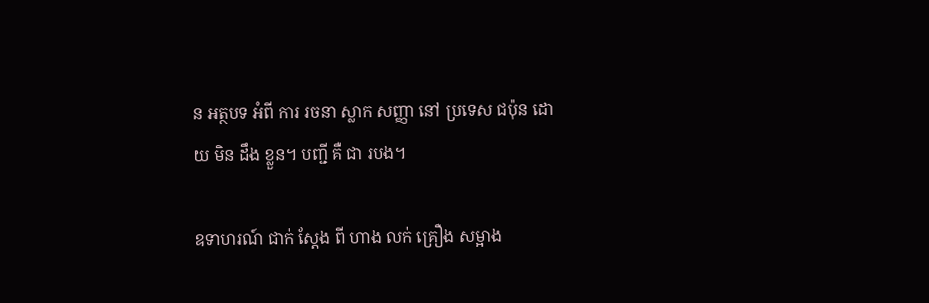ន អត្ថបទ អំពី ការ រចនា ស្លាក សញ្ញា នៅ ប្រទេស ជប៉ុន ដោយ មិន ដឹង ខ្លួន។ បញ្ជី គឺ ជា របង។

ឧទាហរណ៍ ជាក់ ស្តែង ពី ហាង លក់ គ្រឿង សម្អាង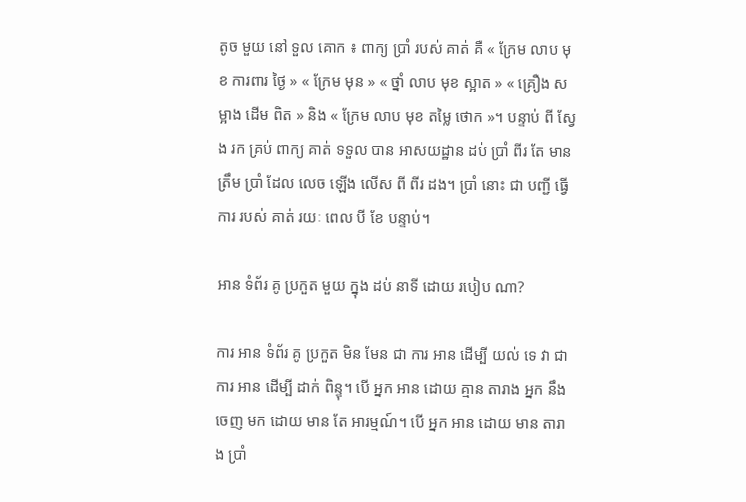តូច មួយ នៅ ទួល គោក ៖ ពាក្យ ប្រាំ របស់ គាត់ គឺ « ក្រែម លាប មុខ ការពារ ថ្ងៃ » « ក្រែម មុន » « ថ្នាំ លាប មុខ ស្អាត » « គ្រឿង សម្អាង ដើម ពិត » និង « ក្រែម លាប មុខ តម្លៃ ថោក »។ បន្ទាប់ ពី ស្វែង រក គ្រប់ ពាក្យ គាត់ ទទួល បាន អាសយដ្ឋាន ដប់ ប្រាំ ពីរ តែ មាន ត្រឹម ប្រាំ ដែល លេច ឡើង លើស ពី ពីរ ដង។ ប្រាំ នោះ ជា បញ្ជី ធ្វើ ការ របស់ គាត់ រយៈ ពេល បី ខែ បន្ទាប់។

អាន ទំព័រ គូ ប្រកួត មួយ ក្នុង ដប់ នាទី ដោយ របៀប ណា?

ការ អាន ទំព័រ គូ ប្រកួត មិន មែន ជា ការ អាន ដើម្បី យល់ ទេ វា ជា ការ អាន ដើម្បី ដាក់ ពិន្ទុ។ បើ អ្នក អាន ដោយ គ្មាន តារាង អ្នក នឹង ចេញ មក ដោយ មាន តែ អារម្មណ៍។ បើ អ្នក អាន ដោយ មាន តារាង ប្រាំ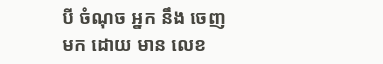បី ចំណុច អ្នក នឹង ចេញ មក ដោយ មាន លេខ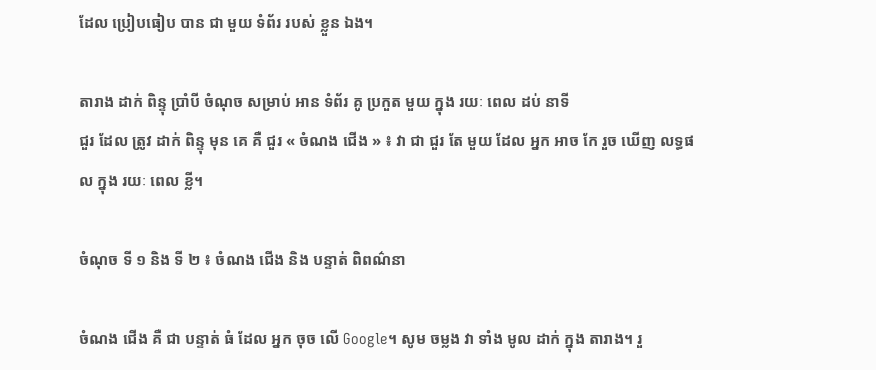ដែល ប្រៀបធៀប បាន ជា មួយ ទំព័រ របស់ ខ្លួន ឯង។

តារាង ដាក់ ពិន្ទុ ប្រាំបី ចំណុច សម្រាប់ អាន ទំព័រ គូ ប្រកួត មួយ ក្នុង រយៈ ពេល ដប់ នាទី
ជួរ ដែល ត្រូវ ដាក់ ពិន្ទុ មុន គេ គឺ ជួរ « ចំណង ជើង » ៖ វា ជា ជួរ តែ មួយ ដែល អ្នក អាច កែ រួច ឃើញ លទ្ធផល ក្នុង រយៈ ពេល ខ្លី។

ចំណុច ទី ១ និង ទី ២ ៖ ចំណង ជើង និង បន្ទាត់ ពិពណ៌នា

ចំណង ជើង គឺ ជា បន្ទាត់ ធំ ដែល អ្នក ចុច លើ Google។ សូម ចម្លង វា ទាំង មូល ដាក់ ក្នុង តារាង។ រួ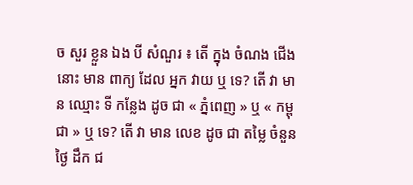ច សួរ ខ្លួន ឯង បី សំណួរ ៖ តើ ក្នុង ចំណង ជើង នោះ មាន ពាក្យ ដែល អ្នក វាយ ឬ ទេ? តើ វា មាន ឈ្មោះ ទី កន្លែង ដូច ជា « ភ្នំពេញ » ឬ « កម្ពុជា » ឬ ទេ? តើ វា មាន លេខ ដូច ជា តម្លៃ ចំនួន ថ្ងៃ ដឹក ជ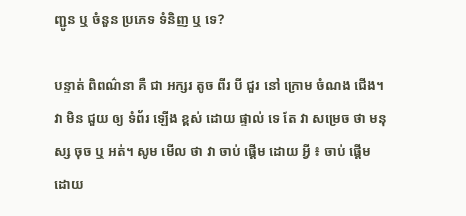ញ្ជូន ឬ ចំនួន ប្រភេទ ទំនិញ ឬ ទេ?

បន្ទាត់ ពិពណ៌នា គឺ ជា អក្សរ តូច ពីរ បី ជួរ នៅ ក្រោម ចំណង ជើង។ វា មិន ជួយ ឲ្យ ទំព័រ ឡើង ខ្ពស់ ដោយ ផ្ទាល់ ទេ តែ វា សម្រេច ថា មនុស្ស ចុច ឬ អត់។ សូម មើល ថា វា ចាប់ ផ្តើម ដោយ អ្វី ៖ ចាប់ ផ្តើម ដោយ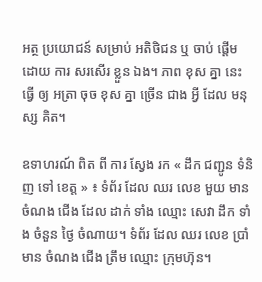អត្ថ ប្រយោជន៍ សម្រាប់ អតិថិជន ឬ ចាប់ ផ្តើម ដោយ ការ សរសើរ ខ្លួន ឯង។ ភាព ខុស គ្នា នេះ ធ្វើ ឲ្យ អត្រា ចុច ខុស គ្នា ច្រើន ជាង អ្វី ដែល មនុស្ស គិត។

ឧទាហរណ៍ ពិត ពី ការ ស្វែង រក « ដឹក ជញ្ជូន ទំនិញ ទៅ ខេត្ត » ៖ ទំព័រ ដែល ឈរ លេខ មួយ មាន ចំណង ជើង ដែល ដាក់ ទាំង ឈ្មោះ សេវា ដឹក ទាំង ចំនួន ថ្ងៃ ចំណាយ។ ទំព័រ ដែល ឈរ លេខ ប្រាំ មាន ចំណង ជើង ត្រឹម ឈ្មោះ ក្រុមហ៊ុន។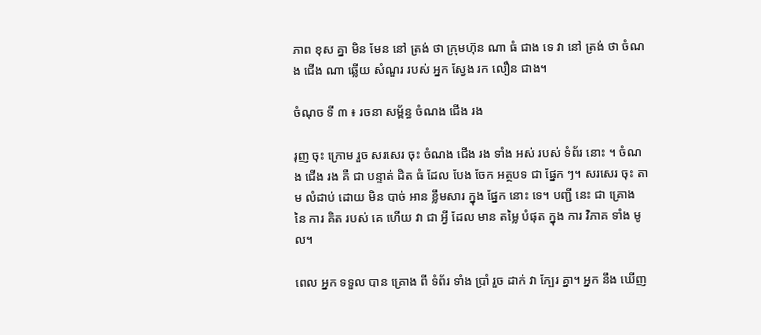ភាព ខុស គ្នា មិន មែន នៅ ត្រង់ ថា ក្រុមហ៊ុន ណា ធំ ជាង ទេ វា នៅ ត្រង់ ថា ចំណង ជើង ណា ឆ្លើយ សំណួរ របស់ អ្នក ស្វែង រក លឿន ជាង។

ចំណុច ទី ៣ ៖ រចនា សម្ព័ន្ធ ចំណង ជើង រង

រុញ ចុះ ក្រោម រួច សរសេរ ចុះ ចំណង ជើង រង ទាំង អស់ របស់ ទំព័រ នោះ ។ ចំណង ជើង រង គឺ ជា បន្ទាត់ ដិត ធំ ដែល បែង ចែក អត្ថបទ ជា ផ្នែក ៗ។ សរសេរ ចុះ តាម លំដាប់ ដោយ មិន បាច់ អាន ខ្លឹមសារ ក្នុង ផ្នែក នោះ ទេ។ បញ្ជី នេះ ជា គ្រោង នៃ ការ គិត របស់ គេ ហើយ វា ជា អ្វី ដែល មាន តម្លៃ បំផុត ក្នុង ការ វិភាគ ទាំង មូល។

ពេល អ្នក ទទួល បាន គ្រោង ពី ទំព័រ ទាំង ប្រាំ រួច ដាក់ វា ក្បែរ គ្នា។ អ្នក នឹង ឃើញ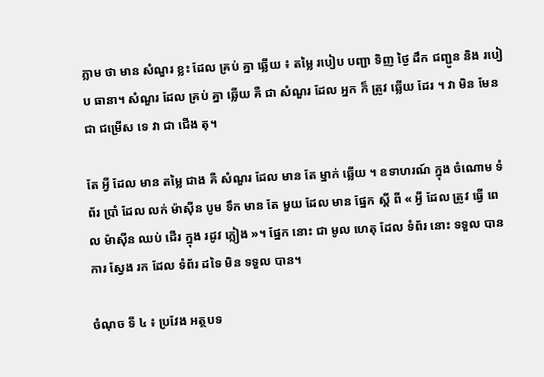ភ្លាម ថា មាន សំណួរ ខ្លះ ដែល គ្រប់ គ្នា ឆ្លើយ ៖ តម្លៃ របៀប បញ្ជា ទិញ ថ្ងៃ ដឹក ជញ្ជូន និង របៀប ធានា។ សំណួរ ដែល គ្រប់ គ្នា ឆ្លើយ គឺ ជា សំណួរ ដែល អ្នក ក៏ ត្រូវ ឆ្លើយ ដែរ ។ វា មិន មែន ជា ជម្រើស ទេ វា ជា ជើង តុ។

តែ អ្វី ដែល មាន តម្លៃ ជាង គឺ សំណួរ ដែល មាន តែ ម្នាក់ ឆ្លើយ ។ ឧទាហរណ៍ ក្នុង ចំណោម ទំព័រ ប្រាំ ដែល លក់ ម៉ាស៊ីន បូម ទឹក មាន តែ មួយ ដែល មាន ផ្នែក ស្តី ពី « អ្វី ដែល ត្រូវ ធ្វើ ពេល ម៉ាស៊ីន ឈប់ ដើរ ក្នុង រដូវ ភ្លៀង »។ ផ្នែក នោះ ជា មូល ហេតុ ដែល ទំព័រ នោះ ទទួល បាន ការ ស្វែង រក ដែល ទំព័រ ដទៃ មិន ទទួល បាន។

ចំណុច ទី ៤ ៖ ប្រវែង អត្ថបទ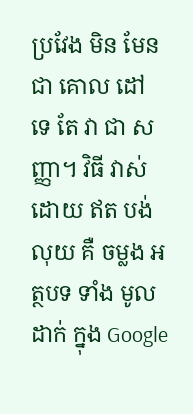ប្រវែង មិន មែន ជា គោល ដៅ ទេ តែ វា ជា សញ្ញា។ វិធី វាស់ ដោយ ឥត បង់ លុយ គឺ ចម្លង អត្ថបទ ទាំង មូល ដាក់ ក្នុង Google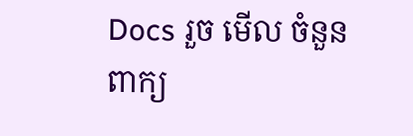Docs រួច មើល ចំនួន ពាក្យ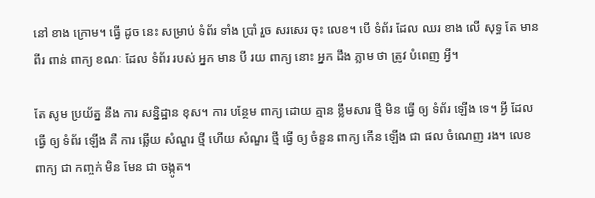នៅ ខាង ក្រោម។ ធ្វើ ដូច នេះ សម្រាប់ ទំព័រ ទាំង ប្រាំ រួច សរសេរ ចុះ លេខ។ បើ ទំព័រ ដែល ឈរ ខាង លើ សុទ្ធ តែ មាន ពីរ ពាន់ ពាក្យ ខណៈ ដែល ទំព័រ របស់ អ្នក មាន បី រយ ពាក្យ នោះ អ្នក ដឹង ភ្លាម ថា ត្រូវ បំពេញ អ្វី។

តែ សូម ប្រយ័ត្ន នឹង ការ សន្និដ្ឋាន ខុស។ ការ បន្ថែម ពាក្យ ដោយ គ្មាន ខ្លឹមសារ ថ្មី មិន ធ្វើ ឲ្យ ទំព័រ ឡើង ទេ។ អ្វី ដែល ធ្វើ ឲ្យ ទំព័រ ឡើង គឺ ការ ឆ្លើយ សំណួរ ថ្មី ហើយ សំណួរ ថ្មី ធ្វើ ឲ្យ ចំនួន ពាក្យ កើន ឡើង ជា ផល ចំណេញ រង។ លេខ ពាក្យ ជា កញ្ចក់ មិន មែន ជា ចង្កូត។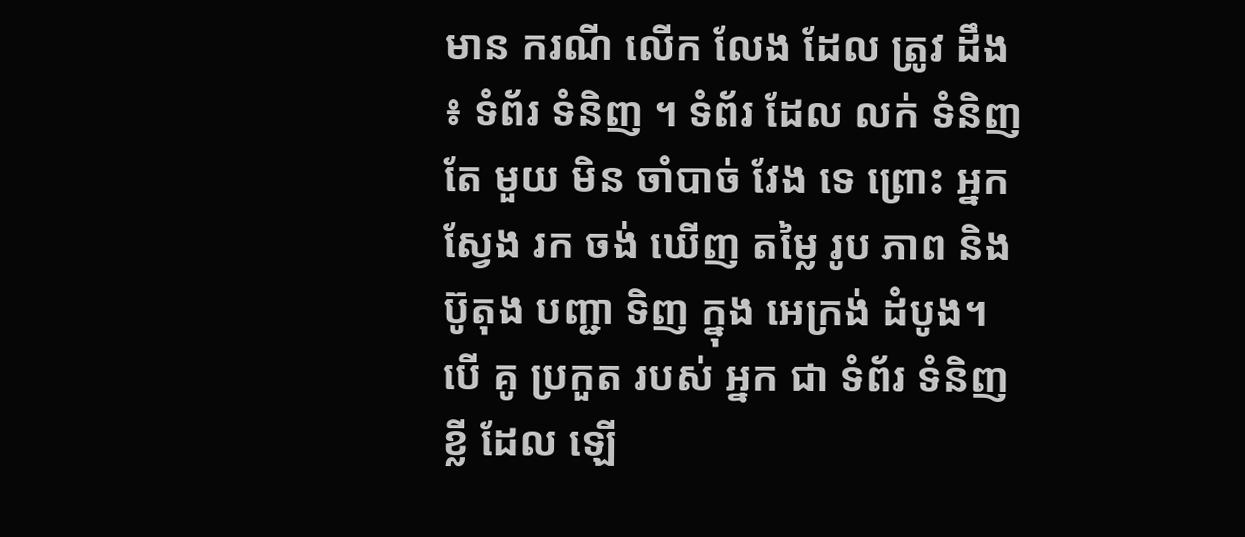មាន ករណី លើក លែង ដែល ត្រូវ ដឹង ៖ ទំព័រ ទំនិញ ។ ទំព័រ ដែល លក់ ទំនិញ តែ មួយ មិន ចាំបាច់ វែង ទេ ព្រោះ អ្នក ស្វែង រក ចង់ ឃើញ តម្លៃ រូប ភាព និង ប៊ូតុង បញ្ជា ទិញ ក្នុង អេក្រង់ ដំបូង។ បើ គូ ប្រកួត របស់ អ្នក ជា ទំព័រ ទំនិញ ខ្លី ដែល ឡើ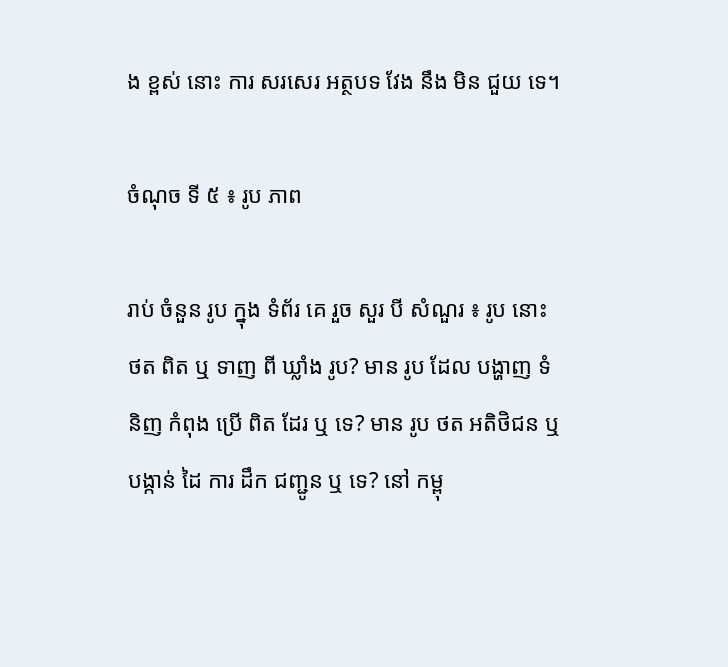ង ខ្ពស់ នោះ ការ សរសេរ អត្ថបទ វែង នឹង មិន ជួយ ទេ។

ចំណុច ទី ៥ ៖ រូប ភាព

រាប់ ចំនួន រូប ក្នុង ទំព័រ គេ រួច សួរ បី សំណួរ ៖ រូប នោះ ថត ពិត ឬ ទាញ ពី ឃ្លាំង រូប? មាន រូប ដែល បង្ហាញ ទំនិញ កំពុង ប្រើ ពិត ដែរ ឬ ទេ? មាន រូប ថត អតិថិជន ឬ បង្កាន់ ដៃ ការ ដឹក ជញ្ជូន ឬ ទេ? នៅ កម្ពុ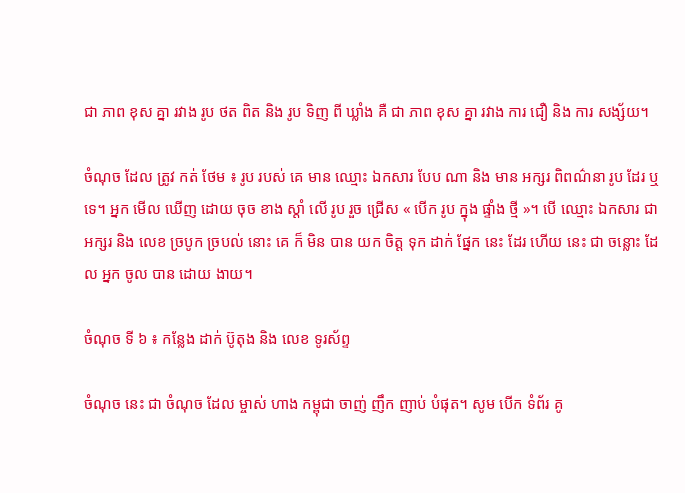ជា ភាព ខុស គ្នា រវាង រូប ថត ពិត និង រូប ទិញ ពី ឃ្លាំង គឺ ជា ភាព ខុស គ្នា រវាង ការ ជឿ និង ការ សង្ស័យ។

ចំណុច ដែល ត្រូវ កត់ ថែម ៖ រូប របស់ គេ មាន ឈ្មោះ ឯកសារ បែប ណា និង មាន អក្សរ ពិពណ៌នា រូប ដែរ ឬ ទេ។ អ្នក មើល ឃើញ ដោយ ចុច ខាង ស្តាំ លើ រូប រួច ជ្រើស « បើក រូប ក្នុង ផ្ទាំង ថ្មី »។ បើ ឈ្មោះ ឯកសារ ជា អក្សរ និង លេខ ច្របូក ច្របល់ នោះ គេ ក៏ មិន បាន យក ចិត្ត ទុក ដាក់ ផ្នែក នេះ ដែរ ហើយ នេះ ជា ចន្លោះ ដែល អ្នក ចូល បាន ដោយ ងាយ។

ចំណុច ទី ៦ ៖ កន្លែង ដាក់ ប៊ូតុង និង លេខ ទូរស័ព្ទ

ចំណុច នេះ ជា ចំណុច ដែល ម្ចាស់ ហាង កម្ពុជា ចាញ់ ញឹក ញាប់ បំផុត។ សូម បើក ទំព័រ គូ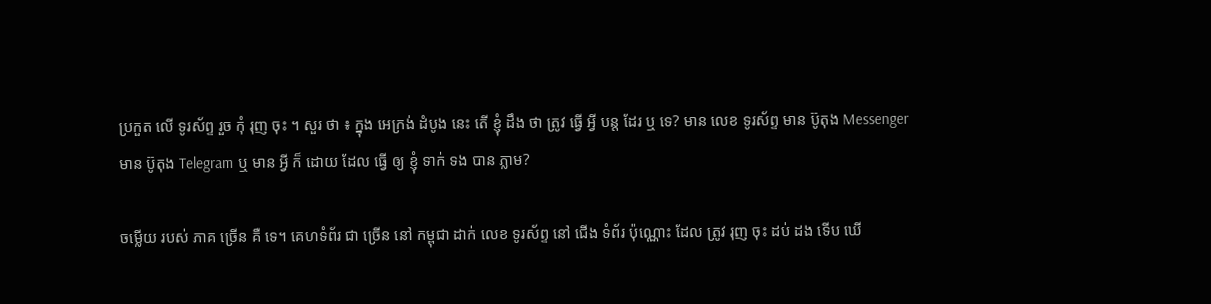ប្រកួត លើ ទូរស័ព្ទ រួច កុំ រុញ ចុះ ។ សួរ ថា ៖ ក្នុង អេក្រង់ ដំបូង នេះ តើ ខ្ញុំ ដឹង ថា ត្រូវ ធ្វើ អ្វី បន្ត ដែរ ឬ ទេ? មាន លេខ ទូរស័ព្ទ មាន ប៊ូតុង Messenger មាន ប៊ូតុង Telegram ឬ មាន អ្វី ក៏ ដោយ ដែល ធ្វើ ឲ្យ ខ្ញុំ ទាក់ ទង បាន ភ្លាម?

ចម្លើយ របស់ ភាគ ច្រើន គឺ ទេ។ គេហទំព័រ ជា ច្រើន នៅ កម្ពុជា ដាក់ លេខ ទូរស័ព្ទ នៅ ជើង ទំព័រ ប៉ុណ្ណោះ ដែល ត្រូវ រុញ ចុះ ដប់ ដង ទើប ឃើ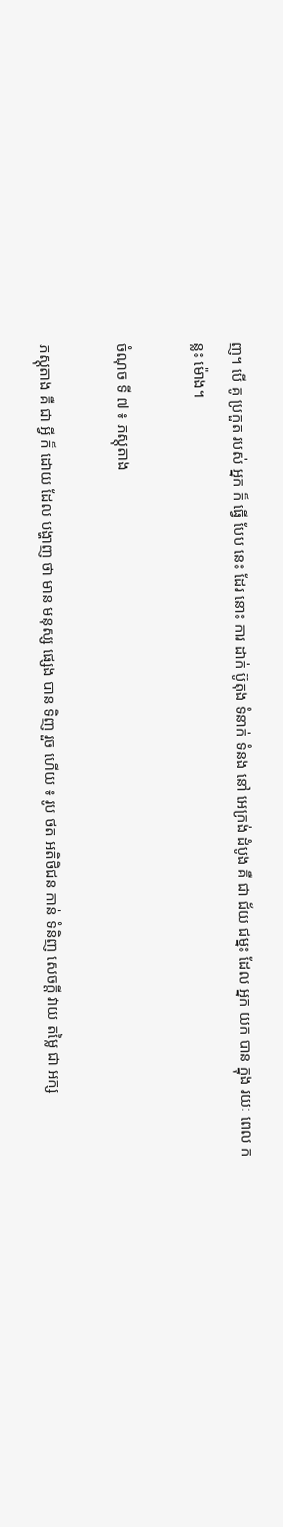ញ។ បើ គូ ប្រកួត របស់ អ្នក ក៏ ធ្វើ បែប នេះ ដែរ នោះ ការ ដាក់ ប៊ូតុង ទំនាក់ ទំនង នៅ អេក្រង់ ដំបូង គឺ ជា ជ័យ ជម្នះ ដែល អ្នក យក បាន ក្នុង រយៈ ពេល កន្លះ ម៉ោង។

ចំណុច ទី ៧ ៖ ភស្តុតាង

ភស្តុតាង គឺ ជា អ្វី ក៏ ដោយ ដែល បង្ហាញ ថា មាន មនុស្ស ផ្សេង បាន ទិញ រួច ហើយ ៖ រូប ថត អតិថិជន កាន់ ទំនិញ សេចក្តី វាយ តម្លៃ ជា អក្ស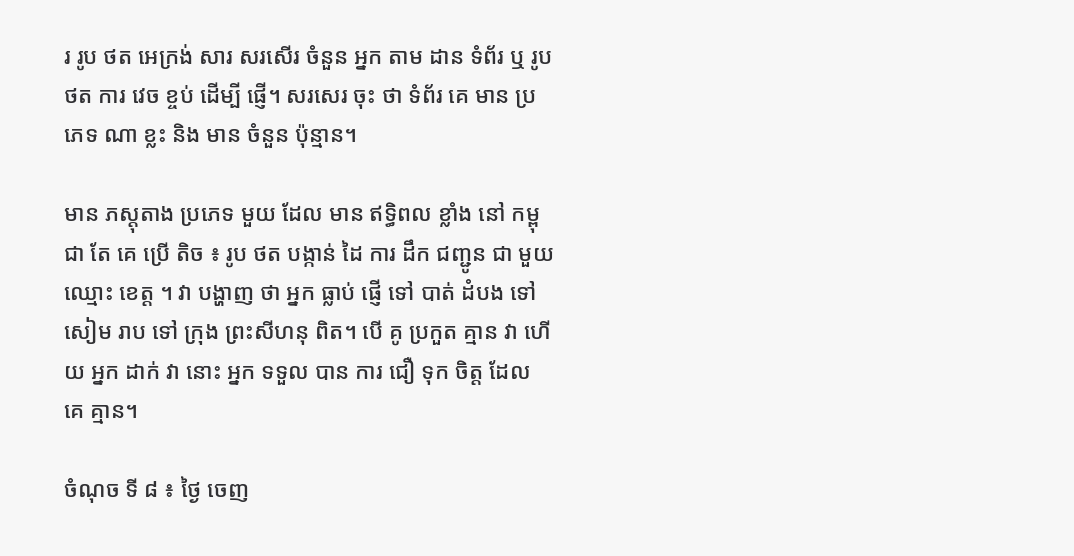រ រូប ថត អេក្រង់ សារ សរសើរ ចំនួន អ្នក តាម ដាន ទំព័រ ឬ រូប ថត ការ វេច ខ្ចប់ ដើម្បី ផ្ញើ។ សរសេរ ចុះ ថា ទំព័រ គេ មាន ប្រភេទ ណា ខ្លះ និង មាន ចំនួន ប៉ុន្មាន។

មាន ភស្តុតាង ប្រភេទ មួយ ដែល មាន ឥទ្ធិពល ខ្លាំង នៅ កម្ពុជា តែ គេ ប្រើ តិច ៖ រូប ថត បង្កាន់ ដៃ ការ ដឹក ជញ្ជូន ជា មួយ ឈ្មោះ ខេត្ត ។ វា បង្ហាញ ថា អ្នក ធ្លាប់ ផ្ញើ ទៅ បាត់ ដំបង ទៅ សៀម រាប ទៅ ក្រុង ព្រះសីហនុ ពិត។ បើ គូ ប្រកួត គ្មាន វា ហើយ អ្នក ដាក់ វា នោះ អ្នក ទទួល បាន ការ ជឿ ទុក ចិត្ត ដែល គេ គ្មាន។

ចំណុច ទី ៨ ៖ ថ្ងៃ ចេញ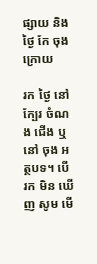ផ្សាយ និង ថ្ងៃ កែ ចុង ក្រោយ

រក ថ្ងៃ នៅ ក្បែរ ចំណង ជើង ឬ នៅ ចុង អត្ថបទ។ បើ រក មិន ឃើញ សូម មើ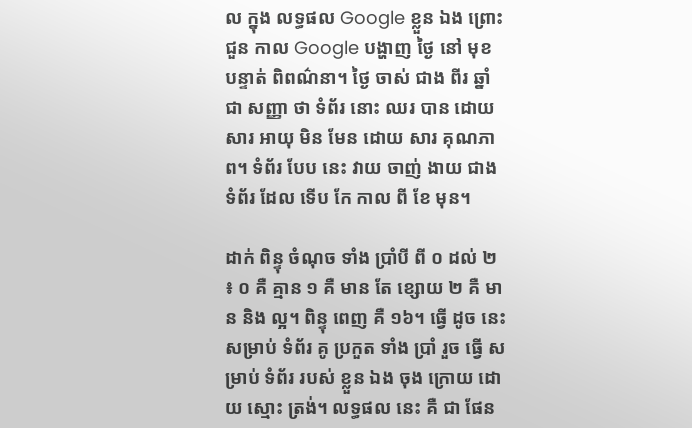ល ក្នុង លទ្ធផល Google ខ្លួន ឯង ព្រោះ ជួន កាល Google បង្ហាញ ថ្ងៃ នៅ មុខ បន្ទាត់ ពិពណ៌នា។ ថ្ងៃ ចាស់ ជាង ពីរ ឆ្នាំ ជា សញ្ញា ថា ទំព័រ នោះ ឈរ បាន ដោយ សារ អាយុ មិន មែន ដោយ សារ គុណភាព។ ទំព័រ បែប នេះ វាយ ចាញ់ ងាយ ជាង ទំព័រ ដែល ទើប កែ កាល ពី ខែ មុន។

ដាក់ ពិន្ទុ ចំណុច ទាំង ប្រាំបី ពី ០ ដល់ ២ ៖ ០ គឺ គ្មាន ១ គឺ មាន តែ ខ្សោយ ២ គឺ មាន និង ល្អ។ ពិន្ទុ ពេញ គឺ ១៦។ ធ្វើ ដូច នេះ សម្រាប់ ទំព័រ គូ ប្រកួត ទាំង ប្រាំ រួច ធ្វើ សម្រាប់ ទំព័រ របស់ ខ្លួន ឯង ចុង ក្រោយ ដោយ ស្មោះ ត្រង់។ លទ្ធផល នេះ គឺ ជា ផែន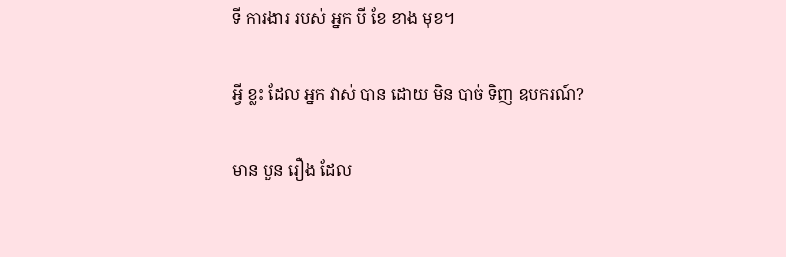ទី ការងារ របស់ អ្នក បី ខែ ខាង មុខ។

អ្វី ខ្លះ ដែល អ្នក វាស់ បាន ដោយ មិន បាច់ ទិញ ឧបករណ៍?

មាន បួន រឿង ដែល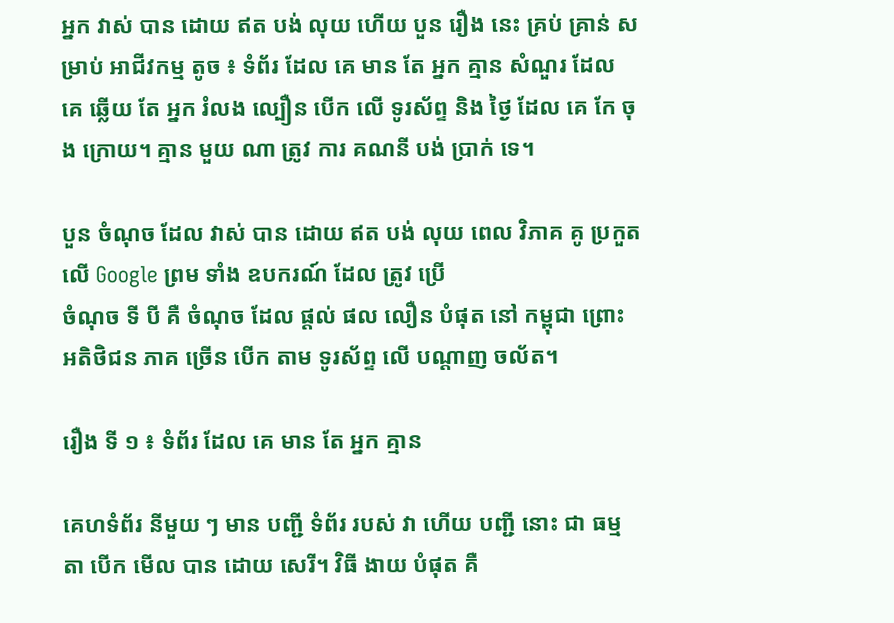អ្នក វាស់ បាន ដោយ ឥត បង់ លុយ ហើយ បួន រឿង នេះ គ្រប់ គ្រាន់ សម្រាប់ អាជីវកម្ម តូច ៖ ទំព័រ ដែល គេ មាន តែ អ្នក គ្មាន សំណួរ ដែល គេ ឆ្លើយ តែ អ្នក រំលង ល្បឿន បើក លើ ទូរស័ព្ទ និង ថ្ងៃ ដែល គេ កែ ចុង ក្រោយ។ គ្មាន មួយ ណា ត្រូវ ការ គណនី បង់ ប្រាក់ ទេ។

បួន ចំណុច ដែល វាស់ បាន ដោយ ឥត បង់ លុយ ពេល វិភាគ គូ ប្រកួត លើ Google ព្រម ទាំង ឧបករណ៍ ដែល ត្រូវ ប្រើ
ចំណុច ទី បី គឺ ចំណុច ដែល ផ្តល់ ផល លឿន បំផុត នៅ កម្ពុជា ព្រោះ អតិថិជន ភាគ ច្រើន បើក តាម ទូរស័ព្ទ លើ បណ្តាញ ចល័ត។

រឿង ទី ១ ៖ ទំព័រ ដែល គេ មាន តែ អ្នក គ្មាន

គេហទំព័រ នីមួយ ៗ មាន បញ្ជី ទំព័រ របស់ វា ហើយ បញ្ជី នោះ ជា ធម្មតា បើក មើល បាន ដោយ សេរី។ វិធី ងាយ បំផុត គឺ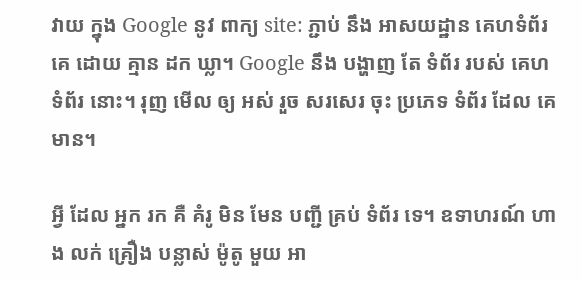វាយ ក្នុង Google នូវ ពាក្យ site: ភ្ជាប់ នឹង អាសយដ្ឋាន គេហទំព័រ គេ ដោយ គ្មាន ដក ឃ្លា។ Google នឹង បង្ហាញ តែ ទំព័រ របស់ គេហទំព័រ នោះ។ រុញ មើល ឲ្យ អស់ រួច សរសេរ ចុះ ប្រភេទ ទំព័រ ដែល គេ មាន។

អ្វី ដែល អ្នក រក គឺ គំរូ មិន មែន បញ្ជី គ្រប់ ទំព័រ ទេ។ ឧទាហរណ៍ ហាង លក់ គ្រឿង បន្លាស់ ម៉ូតូ មួយ អា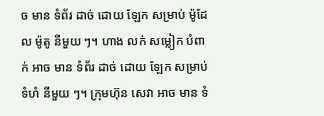ច មាន ទំព័រ ដាច់ ដោយ ឡែក សម្រាប់ ម៉ូដែល ម៉ូតូ នីមួយ ៗ។ ហាង លក់ សម្លៀក បំពាក់ អាច មាន ទំព័រ ដាច់ ដោយ ឡែក សម្រាប់ ទំហំ នីមួយ ៗ។ ក្រុមហ៊ុន សេវា អាច មាន ទំ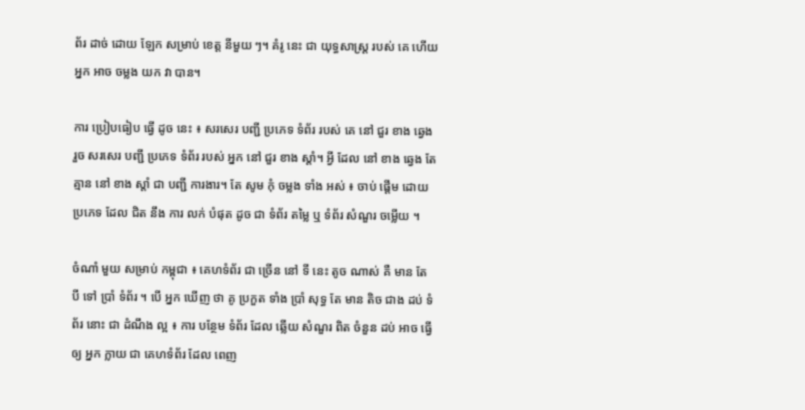ព័រ ដាច់ ដោយ ឡែក សម្រាប់ ខេត្ត នីមួយ ៗ។ គំរូ នេះ ជា យុទ្ធសាស្ត្រ របស់ គេ ហើយ អ្នក អាច ចម្លង យក វា បាន។

ការ ប្រៀបធៀប ធ្វើ ដូច នេះ ៖ សរសេរ បញ្ជី ប្រភេទ ទំព័រ របស់ គេ នៅ ជួរ ខាង ឆ្វេង រួច សរសេរ បញ្ជី ប្រភេទ ទំព័រ របស់ អ្នក នៅ ជួរ ខាង ស្តាំ។ អ្វី ដែល នៅ ខាង ឆ្វេង តែ គ្មាន នៅ ខាង ស្តាំ ជា បញ្ជី ការងារ។ តែ សូម កុំ ចម្លង ទាំង អស់ ៖ ចាប់ ផ្តើម ដោយ ប្រភេទ ដែល ជិត នឹង ការ លក់ បំផុត ដូច ជា ទំព័រ តម្លៃ ឬ ទំព័រ សំណួរ ចម្លើយ ។

ចំណាំ មួយ សម្រាប់ កម្ពុជា ៖ គេហទំព័រ ជា ច្រើន នៅ ទី នេះ តូច ណាស់ គឺ មាន តែ បី ទៅ ប្រាំ ទំព័រ ។ បើ អ្នក ឃើញ ថា គូ ប្រកួត ទាំង ប្រាំ សុទ្ធ តែ មាន តិច ជាង ដប់ ទំព័រ នោះ ជា ដំណឹង ល្អ ៖ ការ បន្ថែម ទំព័រ ដែល ឆ្លើយ សំណួរ ពិត ចំនួន ដប់ អាច ធ្វើ ឲ្យ អ្នក ក្លាយ ជា គេហទំព័រ ដែល ពេញ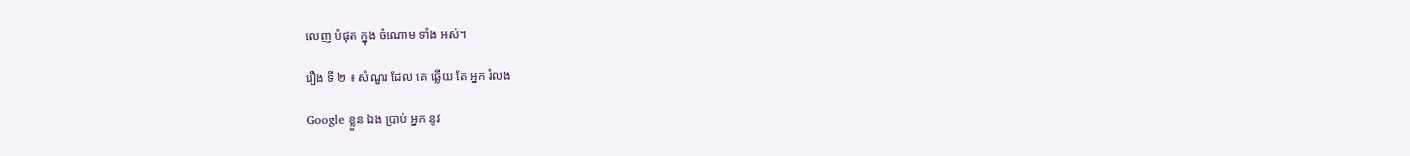លេញ បំផុត ក្នុង ចំណោម ទាំង អស់។

រឿង ទី ២ ៖ សំណួរ ដែល គេ ឆ្លើយ តែ អ្នក រំលង

Google ខ្លួន ឯង ប្រាប់ អ្នក នូវ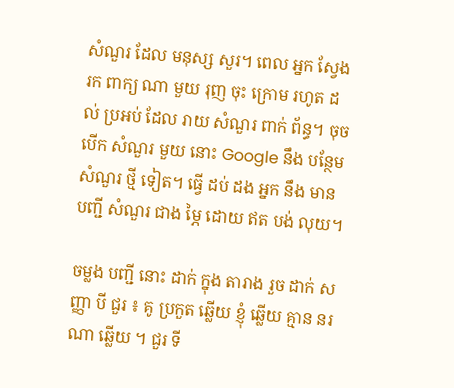សំណួរ ដែល មនុស្ស សួរ។ ពេល អ្នក ស្វែង រក ពាក្យ ណា មួយ រុញ ចុះ ក្រោម រហូត ដល់ ប្រអប់ ដែល រាយ សំណួរ ពាក់ ព័ន្ធ។ ចុច បើក សំណួរ មួយ នោះ Google នឹង បន្ថែម សំណួរ ថ្មី ទៀត។ ធ្វើ ដប់ ដង អ្នក នឹង មាន បញ្ជី សំណួរ ជាង ម្ភៃ ដោយ ឥត បង់ លុយ។

ចម្លង បញ្ជី នោះ ដាក់ ក្នុង តារាង រួច ដាក់ សញ្ញា បី ជួរ ៖ គូ ប្រកួត ឆ្លើយ ខ្ញុំ ឆ្លើយ គ្មាន នរណា ឆ្លើយ ។ ជួរ ទី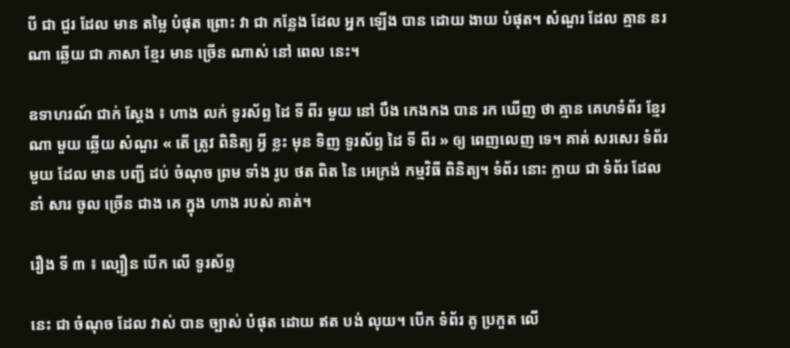បី ជា ជួរ ដែល មាន តម្លៃ បំផុត ព្រោះ វា ជា កន្លែង ដែល អ្នក ឡើង បាន ដោយ ងាយ បំផុត។ សំណួរ ដែល គ្មាន នរណា ឆ្លើយ ជា ភាសា ខ្មែរ មាន ច្រើន ណាស់ នៅ ពេល នេះ។

ឧទាហរណ៍ ជាក់ ស្តែង ៖ ហាង លក់ ទូរស័ព្ទ ដៃ ទី ពីរ មួយ នៅ បឹង កេងកង បាន រក ឃើញ ថា គ្មាន គេហទំព័រ ខ្មែរ ណា មួយ ឆ្លើយ សំណួរ « តើ ត្រូវ ពិនិត្យ អ្វី ខ្លះ មុន ទិញ ទូរស័ព្ទ ដៃ ទី ពីរ » ឲ្យ ពេញលេញ ទេ។ គាត់ សរសេរ ទំព័រ មួយ ដែល មាន បញ្ជី ដប់ ចំណុច ព្រម ទាំង រូប ថត ពិត នៃ អេក្រង់ កម្មវិធី ពិនិត្យ។ ទំព័រ នោះ ក្លាយ ជា ទំព័រ ដែល នាំ សារ ចូល ច្រើន ជាង គេ ក្នុង ហាង របស់ គាត់។

រឿង ទី ៣ ៖ ល្បឿន បើក លើ ទូរស័ព្ទ

នេះ ជា ចំណុច ដែល វាស់ បាន ច្បាស់ បំផុត ដោយ ឥត បង់ លុយ។ បើក ទំព័រ គូ ប្រកួត លើ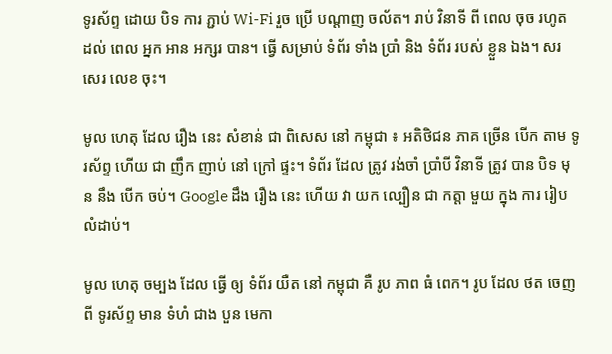ទូរស័ព្ទ ដោយ បិទ ការ ភ្ជាប់ Wi-Fi រួច ប្រើ បណ្តាញ ចល័ត។ រាប់ វិនាទី ពី ពេល ចុច រហូត ដល់ ពេល អ្នក អាន អក្សរ បាន។ ធ្វើ សម្រាប់ ទំព័រ ទាំង ប្រាំ និង ទំព័រ របស់ ខ្លួន ឯង។ សរសេរ លេខ ចុះ។

មូល ហេតុ ដែល រឿង នេះ សំខាន់ ជា ពិសេស នៅ កម្ពុជា ៖ អតិថិជន ភាគ ច្រើន បើក តាម ទូរស័ព្ទ ហើយ ជា ញឹក ញាប់ នៅ ក្រៅ ផ្ទះ។ ទំព័រ ដែល ត្រូវ រង់ចាំ ប្រាំបី វិនាទី ត្រូវ បាន បិទ មុន នឹង បើក ចប់។ Google ដឹង រឿង នេះ ហើយ វា យក ល្បឿន ជា កត្តា មួយ ក្នុង ការ រៀប លំដាប់។

មូល ហេតុ ចម្បង ដែល ធ្វើ ឲ្យ ទំព័រ យឺត នៅ កម្ពុជា គឺ រូប ភាព ធំ ពេក។ រូប ដែល ថត ចេញ ពី ទូរស័ព្ទ មាន ទំហំ ជាង បួន មេកា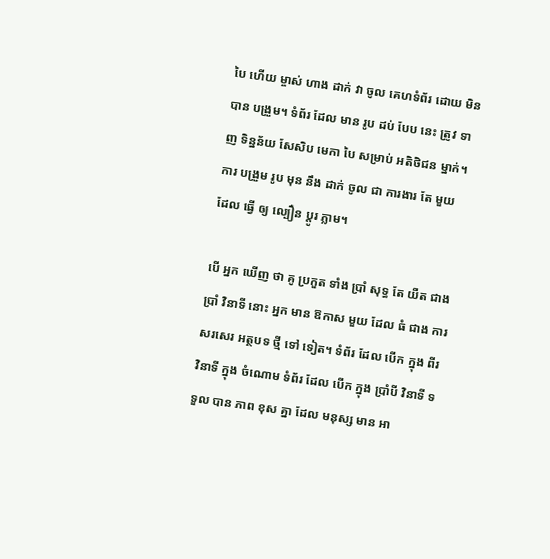បៃ ហើយ ម្ចាស់ ហាង ដាក់ វា ចូល គេហទំព័រ ដោយ មិន បាន បង្រួម។ ទំព័រ ដែល មាន រូប ដប់ បែប នេះ ត្រូវ ទាញ ទិន្នន័យ សែសិប មេកា បៃ សម្រាប់ អតិថិជន ម្នាក់។ ការ បង្រួម រូប មុន នឹង ដាក់ ចូល ជា ការងារ តែ មួយ ដែល ធ្វើ ឲ្យ ល្បឿន ប្តូរ ភ្លាម។

បើ អ្នក ឃើញ ថា គូ ប្រកួត ទាំង ប្រាំ សុទ្ធ តែ យឺត ជាង ប្រាំ វិនាទី នោះ អ្នក មាន ឱកាស មួយ ដែល ធំ ជាង ការ សរសេរ អត្ថបទ ថ្មី ទៅ ទៀត។ ទំព័រ ដែល បើក ក្នុង ពីរ វិនាទី ក្នុង ចំណោម ទំព័រ ដែល បើក ក្នុង ប្រាំបី វិនាទី ទទួល បាន ភាព ខុស គ្នា ដែល មនុស្ស មាន អា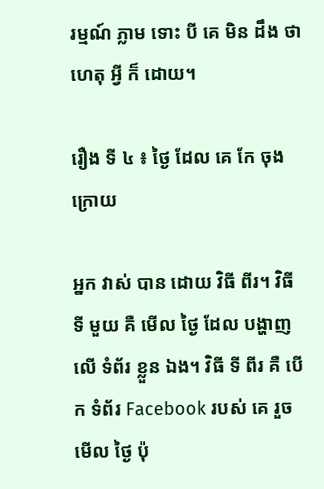រម្មណ៍ ភ្លាម ទោះ បី គេ មិន ដឹង ថា ហេតុ អ្វី ក៏ ដោយ។

រឿង ទី ៤ ៖ ថ្ងៃ ដែល គេ កែ ចុង ក្រោយ

អ្នក វាស់ បាន ដោយ វិធី ពីរ។ វិធី ទី មួយ គឺ មើល ថ្ងៃ ដែល បង្ហាញ លើ ទំព័រ ខ្លួន ឯង។ វិធី ទី ពីរ គឺ បើក ទំព័រ Facebook របស់ គេ រួច មើល ថ្ងៃ ប៉ុ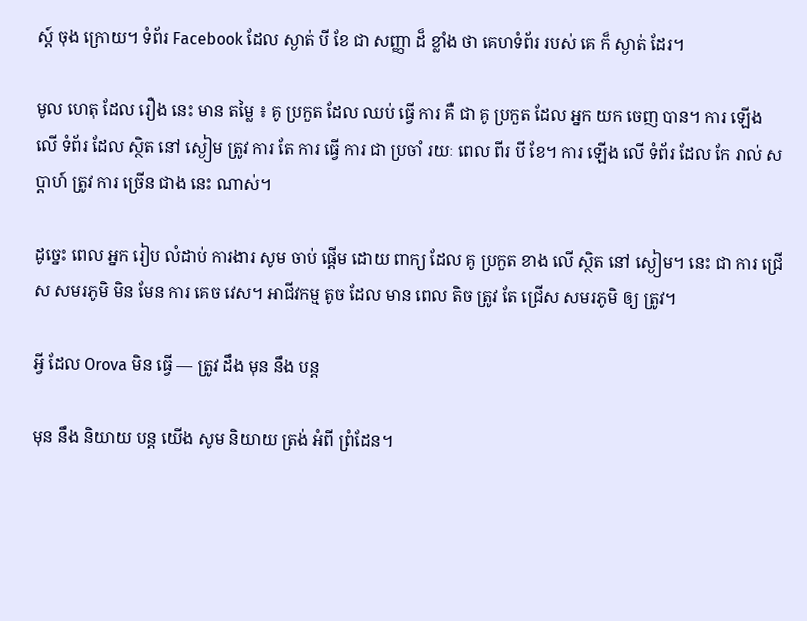ស្ត៍ ចុង ក្រោយ។ ទំព័រ Facebook ដែល ស្ងាត់ បី ខែ ជា សញ្ញា ដ៏ ខ្លាំង ថា គេហទំព័រ របស់ គេ ក៏ ស្ងាត់ ដែរ។

មូល ហេតុ ដែល រឿង នេះ មាន តម្លៃ ៖ គូ ប្រកួត ដែល ឈប់ ធ្វើ ការ គឺ ជា គូ ប្រកួត ដែល អ្នក យក ចេញ បាន។ ការ ឡើង លើ ទំព័រ ដែល ស្ថិត នៅ ស្ងៀម ត្រូវ ការ តែ ការ ធ្វើ ការ ជា ប្រចាំ រយៈ ពេល ពីរ បី ខែ។ ការ ឡើង លើ ទំព័រ ដែល កែ រាល់ សប្តាហ៍ ត្រូវ ការ ច្រើន ជាង នេះ ណាស់។

ដូច្នេះ ពេល អ្នក រៀប លំដាប់ ការងារ សូម ចាប់ ផ្តើម ដោយ ពាក្យ ដែល គូ ប្រកួត ខាង លើ ស្ថិត នៅ ស្ងៀម។ នេះ ជា ការ ជ្រើស សមរភូមិ មិន មែន ការ គេច វេស។ អាជីវកម្ម តូច ដែល មាន ពេល តិច ត្រូវ តែ ជ្រើស សមរភូមិ ឲ្យ ត្រូវ។

អ្វី ដែល Orova មិន ធ្វើ — ត្រូវ ដឹង មុន នឹង បន្ត

មុន នឹង និយាយ បន្ត យើង សូម និយាយ ត្រង់ អំពី ព្រំដែន។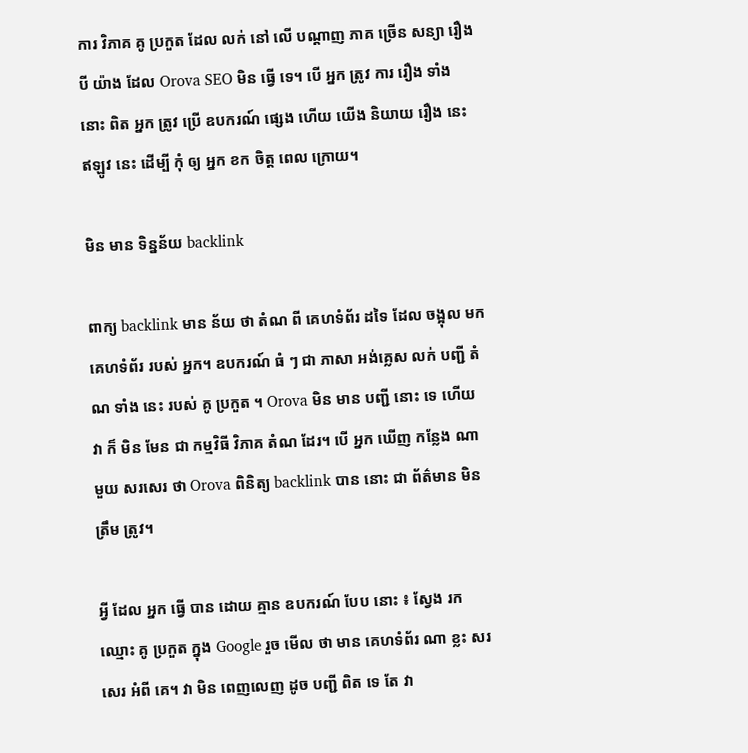ការ វិភាគ គូ ប្រកួត ដែល លក់ នៅ លើ បណ្តាញ ភាគ ច្រើន សន្យា រឿង បី យ៉ាង ដែល Orova SEO មិន ធ្វើ ទេ។ បើ អ្នក ត្រូវ ការ រឿង ទាំង នោះ ពិត អ្នក ត្រូវ ប្រើ ឧបករណ៍ ផ្សេង ហើយ យើង និយាយ រឿង នេះ ឥឡូវ នេះ ដើម្បី កុំ ឲ្យ អ្នក ខក ចិត្ត ពេល ក្រោយ។

មិន មាន ទិន្នន័យ backlink

ពាក្យ backlink មាន ន័យ ថា តំណ ពី គេហទំព័រ ដទៃ ដែល ចង្អុល មក គេហទំព័រ របស់ អ្នក។ ឧបករណ៍ ធំ ៗ ជា ភាសា អង់គ្លេស លក់ បញ្ជី តំណ ទាំង នេះ របស់ គូ ប្រកួត ។ Orova មិន មាន បញ្ជី នោះ ទេ ហើយ វា ក៏ មិន មែន ជា កម្មវិធី វិភាគ តំណ ដែរ។ បើ អ្នក ឃើញ កន្លែង ណា មួយ សរសេរ ថា Orova ពិនិត្យ backlink បាន នោះ ជា ព័ត៌មាន មិន ត្រឹម ត្រូវ។

អ្វី ដែល អ្នក ធ្វើ បាន ដោយ គ្មាន ឧបករណ៍ បែប នោះ ៖ ស្វែង រក ឈ្មោះ គូ ប្រកួត ក្នុង Google រួច មើល ថា មាន គេហទំព័រ ណា ខ្លះ សរសេរ អំពី គេ។ វា មិន ពេញលេញ ដូច បញ្ជី ពិត ទេ តែ វា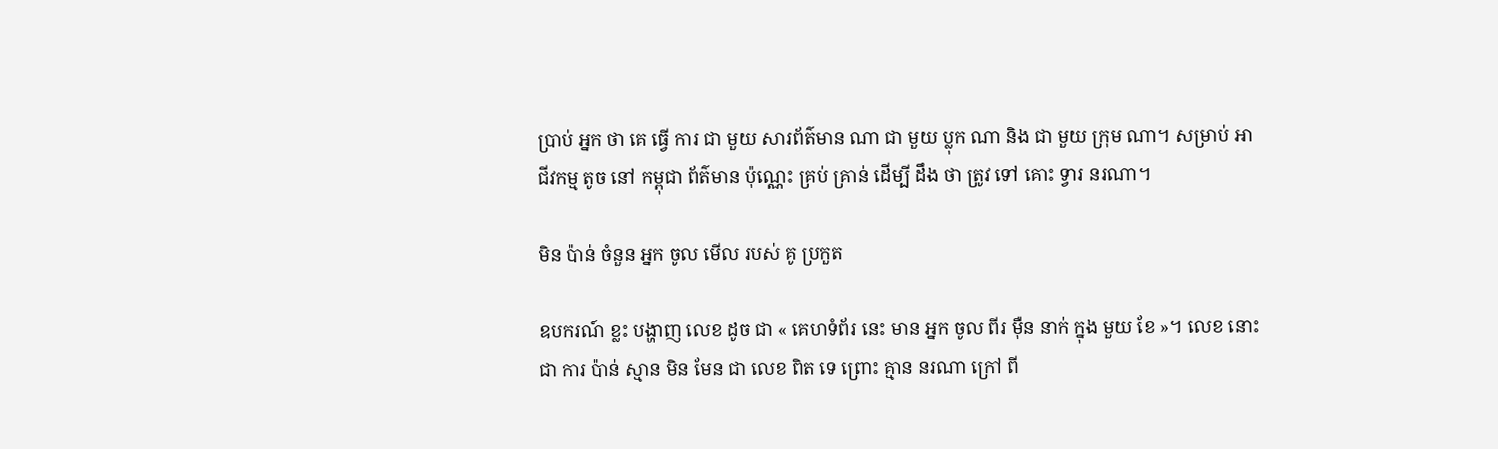ប្រាប់ អ្នក ថា គេ ធ្វើ ការ ជា មួយ សារព័ត៌មាន ណា ជា មួយ ប្លុក ណា និង ជា មួយ ក្រុម ណា។ សម្រាប់ អាជីវកម្ម តូច នៅ កម្ពុជា ព័ត៌មាន ប៉ុណ្ណេះ គ្រប់ គ្រាន់ ដើម្បី ដឹង ថា ត្រូវ ទៅ គោះ ទ្វារ នរណា។

មិន ប៉ាន់ ចំនួន អ្នក ចូល មើល របស់ គូ ប្រកួត

ឧបករណ៍ ខ្លះ បង្ហាញ លេខ ដូច ជា « គេហទំព័រ នេះ មាន អ្នក ចូល ពីរ ម៉ឺន នាក់ ក្នុង មួយ ខែ »។ លេខ នោះ ជា ការ ប៉ាន់ ស្មាន មិន មែន ជា លេខ ពិត ទេ ព្រោះ គ្មាន នរណា ក្រៅ ពី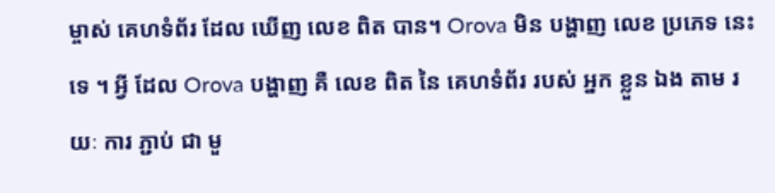ម្ចាស់ គេហទំព័រ ដែល ឃើញ លេខ ពិត បាន។ Orova មិន បង្ហាញ លេខ ប្រភេទ នេះ ទេ ។ អ្វី ដែល Orova បង្ហាញ គឺ លេខ ពិត នៃ គេហទំព័រ របស់ អ្នក ខ្លួន ឯង តាម រយៈ ការ ភ្ជាប់ ជា មួ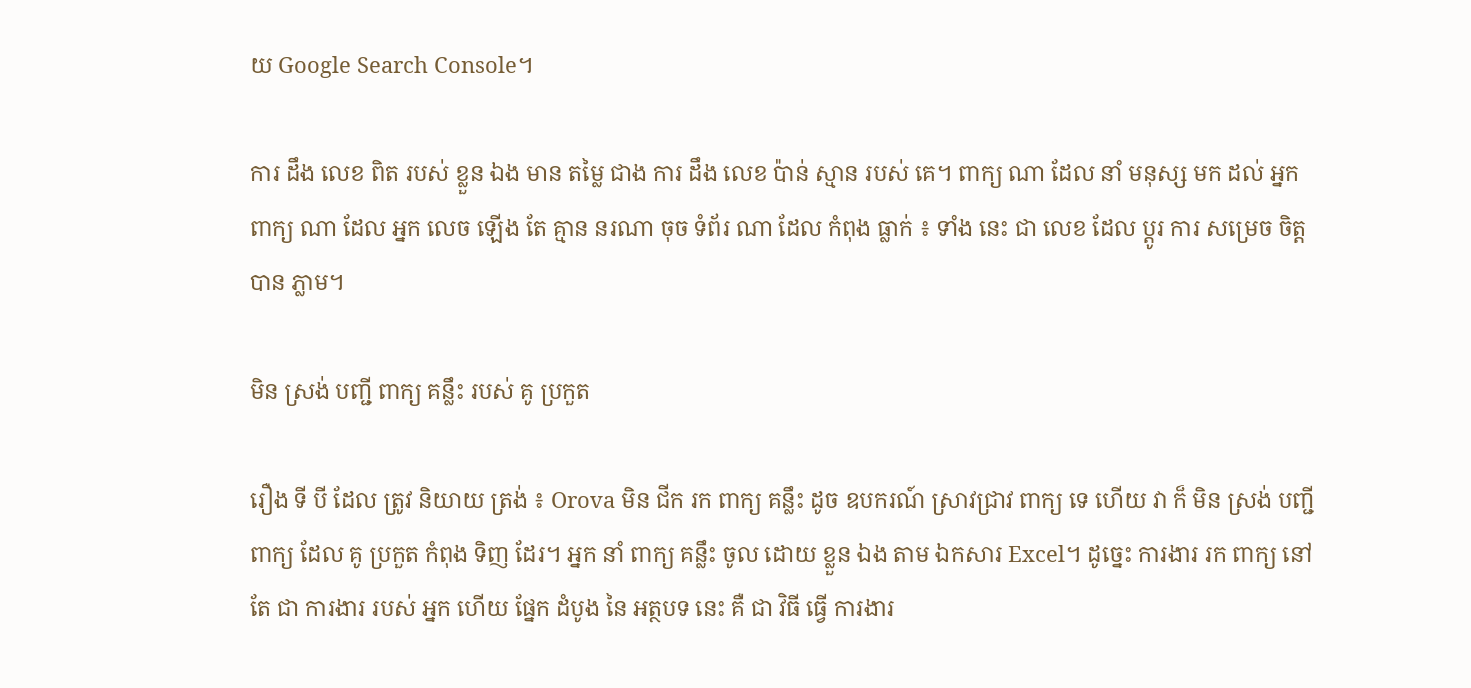យ Google Search Console។

ការ ដឹង លេខ ពិត របស់ ខ្លួន ឯង មាន តម្លៃ ជាង ការ ដឹង លេខ ប៉ាន់ ស្មាន របស់ គេ។ ពាក្យ ណា ដែល នាំ មនុស្ស មក ដល់ អ្នក ពាក្យ ណា ដែល អ្នក លេច ឡើង តែ គ្មាន នរណា ចុច ទំព័រ ណា ដែល កំពុង ធ្លាក់ ៖ ទាំង នេះ ជា លេខ ដែល ប្តូរ ការ សម្រេច ចិត្ត បាន ភ្លាម។

មិន ស្រង់ បញ្ជី ពាក្យ គន្លឹះ របស់ គូ ប្រកួត

រឿង ទី បី ដែល ត្រូវ និយាយ ត្រង់ ៖ Orova មិន ជីក រក ពាក្យ គន្លឹះ ដូច ឧបករណ៍ ស្រាវជ្រាវ ពាក្យ ទេ ហើយ វា ក៏ មិន ស្រង់ បញ្ជី ពាក្យ ដែល គូ ប្រកួត កំពុង ទិញ ដែរ។ អ្នក នាំ ពាក្យ គន្លឹះ ចូល ដោយ ខ្លួន ឯង តាម ឯកសារ Excel។ ដូច្នេះ ការងារ រក ពាក្យ នៅ តែ ជា ការងារ របស់ អ្នក ហើយ ផ្នែក ដំបូង នៃ អត្ថបទ នេះ គឺ ជា វិធី ធ្វើ ការងារ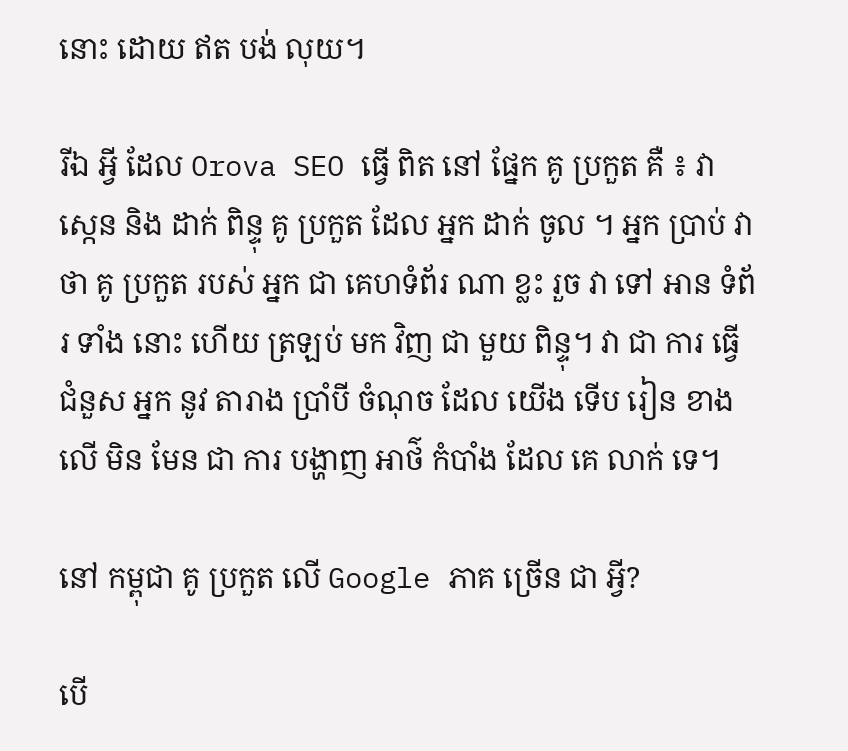នោះ ដោយ ឥត បង់ លុយ។

រីឯ អ្វី ដែល Orova SEO ធ្វើ ពិត នៅ ផ្នែក គូ ប្រកួត គឺ ៖ វា ស្កេន និង ដាក់ ពិន្ទុ គូ ប្រកួត ដែល អ្នក ដាក់ ចូល ។ អ្នក ប្រាប់ វា ថា គូ ប្រកួត របស់ អ្នក ជា គេហទំព័រ ណា ខ្លះ រួច វា ទៅ អាន ទំព័រ ទាំង នោះ ហើយ ត្រឡប់ មក វិញ ជា មួយ ពិន្ទុ។ វា ជា ការ ធ្វើ ជំនួស អ្នក នូវ តារាង ប្រាំបី ចំណុច ដែល យើង ទើប រៀន ខាង លើ មិន មែន ជា ការ បង្ហាញ អាថ៌ កំបាំង ដែល គេ លាក់ ទេ។

នៅ កម្ពុជា គូ ប្រកួត លើ Google ភាគ ច្រើន ជា អ្វី?

បើ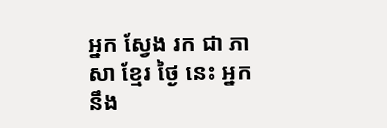អ្នក ស្វែង រក ជា ភាសា ខ្មែរ ថ្ងៃ នេះ អ្នក នឹង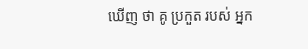ឃើញ ថា គូ ប្រកួត របស់ អ្នក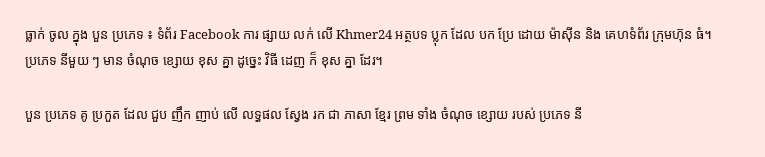ធ្លាក់ ចូល ក្នុង បួន ប្រភេទ ៖ ទំព័រ Facebook ការ ផ្សាយ លក់ លើ Khmer24 អត្ថបទ ប្លុក ដែល បក ប្រែ ដោយ ម៉ាស៊ីន និង គេហទំព័រ ក្រុមហ៊ុន ធំ។ ប្រភេទ នីមួយ ៗ មាន ចំណុច ខ្សោយ ខុស គ្នា ដូច្នេះ វិធី ដេញ ក៏ ខុស គ្នា ដែរ។

បួន ប្រភេទ គូ ប្រកួត ដែល ជួប ញឹក ញាប់ លើ លទ្ធផល ស្វែង រក ជា ភាសា ខ្មែរ ព្រម ទាំង ចំណុច ខ្សោយ របស់ ប្រភេទ នី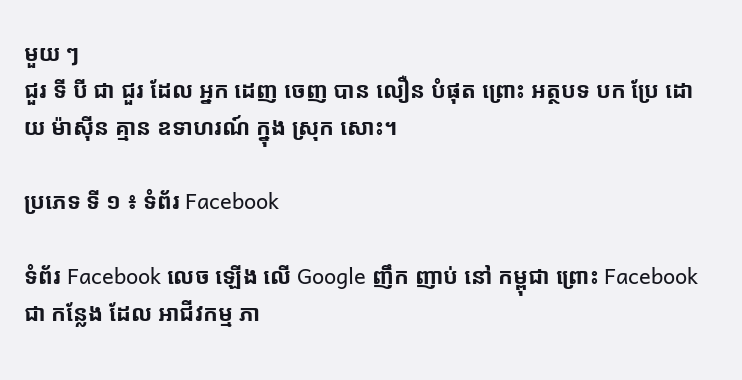មួយ ៗ
ជួរ ទី បី ជា ជួរ ដែល អ្នក ដេញ ចេញ បាន លឿន បំផុត ព្រោះ អត្ថបទ បក ប្រែ ដោយ ម៉ាស៊ីន គ្មាន ឧទាហរណ៍ ក្នុង ស្រុក សោះ។

ប្រភេទ ទី ១ ៖ ទំព័រ Facebook

ទំព័រ Facebook លេច ឡើង លើ Google ញឹក ញាប់ នៅ កម្ពុជា ព្រោះ Facebook ជា កន្លែង ដែល អាជីវកម្ម ភា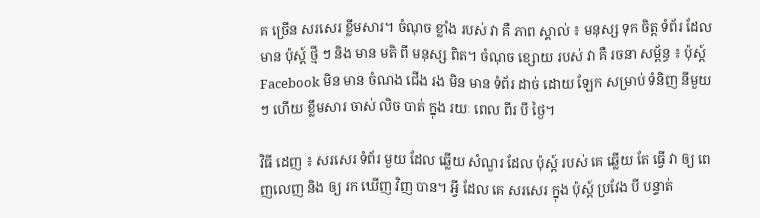គ ច្រើន សរសេរ ខ្លឹមសារ។ ចំណុច ខ្លាំង របស់ វា គឺ ភាព ស្គាល់ ៖ មនុស្ស ទុក ចិត្ត ទំព័រ ដែល មាន ប៉ុស្ត៍ ថ្មី ៗ និង មាន មតិ ពី មនុស្ស ពិត។ ចំណុច ខ្សោយ របស់ វា គឺ រចនា សម្ព័ន្ធ ៖ ប៉ុស្ត៍ Facebook មិន មាន ចំណង ជើង រង មិន មាន ទំព័រ ដាច់ ដោយ ឡែក សម្រាប់ ទំនិញ នីមួយ ៗ ហើយ ខ្លឹមសារ ចាស់ លិច បាត់ ក្នុង រយៈ ពេល ពីរ បី ថ្ងៃ។

វិធី ដេញ ៖ សរសេរ ទំព័រ មួយ ដែល ឆ្លើយ សំណួរ ដែល ប៉ុស្ត៍ របស់ គេ ឆ្លើយ តែ ធ្វើ វា ឲ្យ ពេញលេញ និង ឲ្យ រក ឃើញ វិញ បាន។ អ្វី ដែល គេ សរសេរ ក្នុង ប៉ុស្ត៍ ប្រវែង បី បន្ទាត់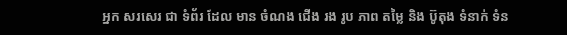អ្នក សរសេរ ជា ទំព័រ ដែល មាន ចំណង ជើង រង រូប ភាព តម្លៃ និង ប៊ូតុង ទំនាក់ ទំន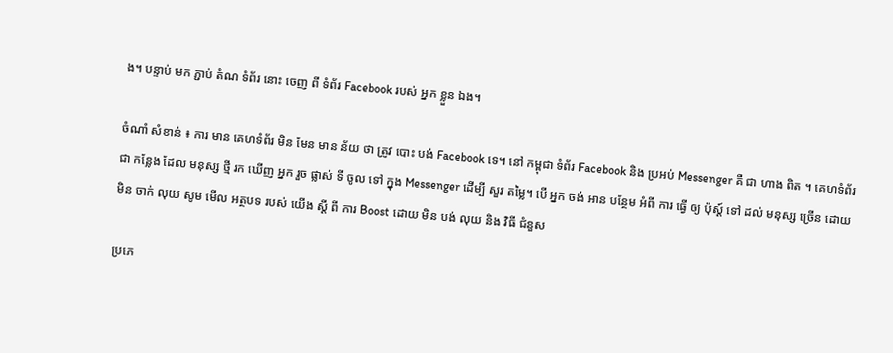ង។ បន្ទាប់ មក ភ្ជាប់ តំណ ទំព័រ នោះ ចេញ ពី ទំព័រ Facebook របស់ អ្នក ខ្លួន ឯង។

ចំណាំ សំខាន់ ៖ ការ មាន គេហទំព័រ មិន មែន មាន ន័យ ថា ត្រូវ បោះ បង់ Facebook ទេ។ នៅ កម្ពុជា ទំព័រ Facebook និង ប្រអប់ Messenger គឺ ជា ហាង ពិត ។ គេហទំព័រ ជា កន្លែង ដែល មនុស្ស ថ្មី រក ឃើញ អ្នក រួច ផ្លាស់ ទី ចូល ទៅ ក្នុង Messenger ដើម្បី សួរ តម្លៃ។ បើ អ្នក ចង់ អាន បន្ថែម អំពី ការ ធ្វើ ឲ្យ ប៉ុស្ត៍ ទៅ ដល់ មនុស្ស ច្រើន ដោយ មិន ចាក់ លុយ សូម មើល អត្ថបទ របស់ យើង ស្តី ពី ការ Boost ដោយ មិន បង់ លុយ និង វិធី ជំនួស

ប្រភេ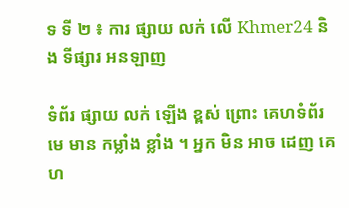ទ ទី ២ ៖ ការ ផ្សាយ លក់ លើ Khmer24 និង ទីផ្សារ អនឡាញ

ទំព័រ ផ្សាយ លក់ ឡើង ខ្ពស់ ព្រោះ គេហទំព័រ មេ មាន កម្លាំង ខ្លាំង ។ អ្នក មិន អាច ដេញ គេហ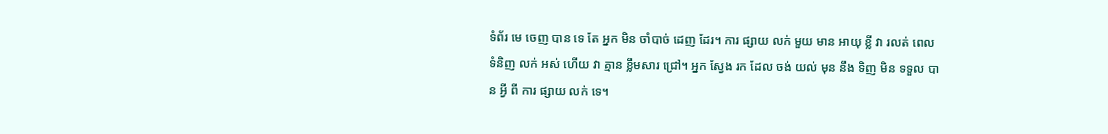ទំព័រ មេ ចេញ បាន ទេ តែ អ្នក មិន ចាំបាច់ ដេញ ដែរ។ ការ ផ្សាយ លក់ មួយ មាន អាយុ ខ្លី វា រលត់ ពេល ទំនិញ លក់ អស់ ហើយ វា គ្មាន ខ្លឹមសារ ជ្រៅ។ អ្នក ស្វែង រក ដែល ចង់ យល់ មុន នឹង ទិញ មិន ទទួល បាន អ្វី ពី ការ ផ្សាយ លក់ ទេ។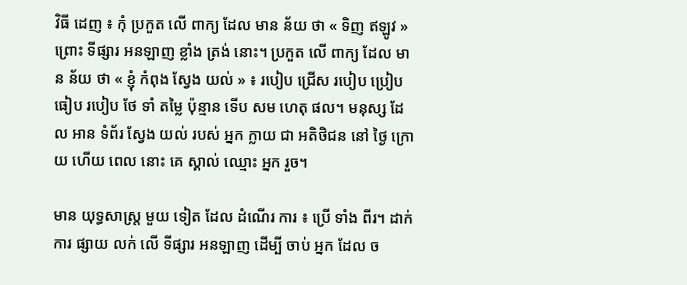វិធី ដេញ ៖ កុំ ប្រកួត លើ ពាក្យ ដែល មាន ន័យ ថា « ទិញ ឥឡូវ » ព្រោះ ទីផ្សារ អនឡាញ ខ្លាំង ត្រង់ នោះ។ ប្រកួត លើ ពាក្យ ដែល មាន ន័យ ថា « ខ្ញុំ កំពុង ស្វែង យល់ » ៖ របៀប ជ្រើស របៀប ប្រៀបធៀប របៀប ថែ ទាំ តម្លៃ ប៉ុន្មាន ទើប សម ហេតុ ផល។ មនុស្ស ដែល អាន ទំព័រ ស្វែង យល់ របស់ អ្នក ក្លាយ ជា អតិថិជន នៅ ថ្ងៃ ក្រោយ ហើយ ពេល នោះ គេ ស្គាល់ ឈ្មោះ អ្នក រួច។

មាន យុទ្ធសាស្ត្រ មួយ ទៀត ដែល ដំណើរ ការ ៖ ប្រើ ទាំង ពីរ។ ដាក់ ការ ផ្សាយ លក់ លើ ទីផ្សារ អនឡាញ ដើម្បី ចាប់ អ្នក ដែល ច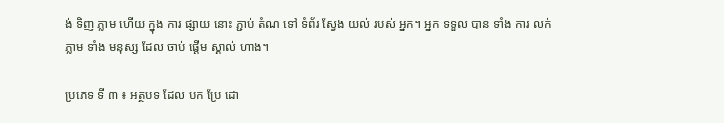ង់ ទិញ ភ្លាម ហើយ ក្នុង ការ ផ្សាយ នោះ ភ្ជាប់ តំណ ទៅ ទំព័រ ស្វែង យល់ របស់ អ្នក។ អ្នក ទទួល បាន ទាំង ការ លក់ ភ្លាម ទាំង មនុស្ស ដែល ចាប់ ផ្តើម ស្គាល់ ហាង។

ប្រភេទ ទី ៣ ៖ អត្ថបទ ដែល បក ប្រែ ដោ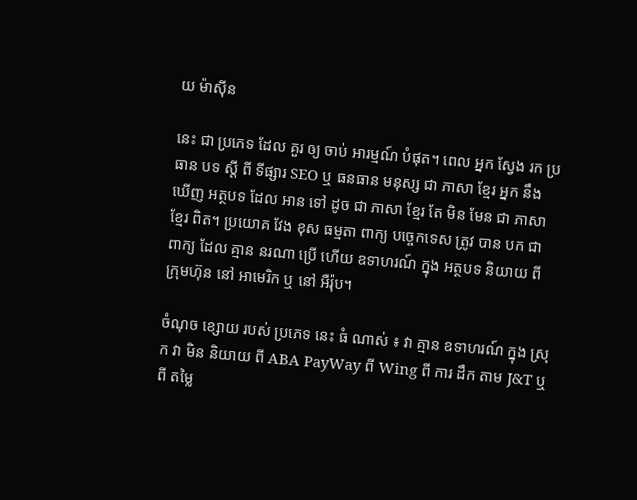យ ម៉ាស៊ីន

នេះ ជា ប្រភេទ ដែល គួរ ឲ្យ ចាប់ អារម្មណ៍ បំផុត។ ពេល អ្នក ស្វែង រក ប្រធាន បទ ស្តី ពី ទីផ្សារ SEO ឬ ធនធាន មនុស្ស ជា ភាសា ខ្មែរ អ្នក នឹង ឃើញ អត្ថបទ ដែល អាន ទៅ ដូច ជា ភាសា ខ្មែរ តែ មិន មែន ជា ភាសា ខ្មែរ ពិត។ ប្រយោគ វែង ខុស ធម្មតា ពាក្យ បច្ចេកទេស ត្រូវ បាន បក ជា ពាក្យ ដែល គ្មាន នរណា ប្រើ ហើយ ឧទាហរណ៍ ក្នុង អត្ថបទ និយាយ ពី ក្រុមហ៊ុន នៅ អាមេរិក ឬ នៅ អឺរ៉ុប។

ចំណុច ខ្សោយ របស់ ប្រភេទ នេះ ធំ ណាស់ ៖ វា គ្មាន ឧទាហរណ៍ ក្នុង ស្រុក វា មិន និយាយ ពី ABA PayWay ពី Wing ពី ការ ដឹក តាម J&T ឬ ពី តម្លៃ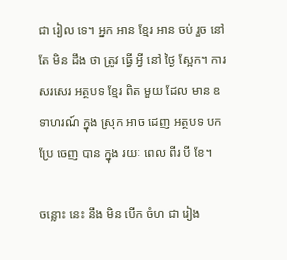ជា រៀល ទេ។ អ្នក អាន ខ្មែរ អាន ចប់ រួច នៅ តែ មិន ដឹង ថា ត្រូវ ធ្វើ អ្វី នៅ ថ្ងៃ ស្អែក។ ការ សរសេរ អត្ថបទ ខ្មែរ ពិត មួយ ដែល មាន ឧទាហរណ៍ ក្នុង ស្រុក អាច ដេញ អត្ថបទ បក ប្រែ ចេញ បាន ក្នុង រយៈ ពេល ពីរ បី ខែ។

ចន្លោះ នេះ នឹង មិន បើក ចំហ ជា រៀង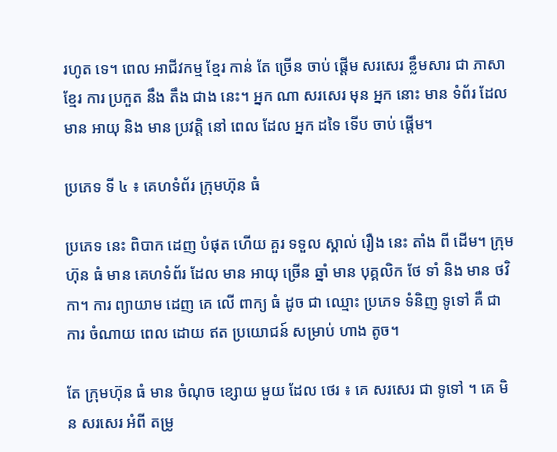រហូត ទេ។ ពេល អាជីវកម្ម ខ្មែរ កាន់ តែ ច្រើន ចាប់ ផ្តើម សរសេរ ខ្លឹមសារ ជា ភាសា ខ្មែរ ការ ប្រកួត នឹង តឹង ជាង នេះ។ អ្នក ណា សរសេរ មុន អ្នក នោះ មាន ទំព័រ ដែល មាន អាយុ និង មាន ប្រវត្តិ នៅ ពេល ដែល អ្នក ដទៃ ទើប ចាប់ ផ្តើម។

ប្រភេទ ទី ៤ ៖ គេហទំព័រ ក្រុមហ៊ុន ធំ

ប្រភេទ នេះ ពិបាក ដេញ បំផុត ហើយ គួរ ទទួល ស្គាល់ រឿង នេះ តាំង ពី ដើម។ ក្រុមហ៊ុន ធំ មាន គេហទំព័រ ដែល មាន អាយុ ច្រើន ឆ្នាំ មាន បុគ្គលិក ថែ ទាំ និង មាន ថវិកា។ ការ ព្យាយាម ដេញ គេ លើ ពាក្យ ធំ ដូច ជា ឈ្មោះ ប្រភេទ ទំនិញ ទូទៅ គឺ ជា ការ ចំណាយ ពេល ដោយ ឥត ប្រយោជន៍ សម្រាប់ ហាង តូច។

តែ ក្រុមហ៊ុន ធំ មាន ចំណុច ខ្សោយ មួយ ដែល ថេរ ៖ គេ សរសេរ ជា ទូទៅ ។ គេ មិន សរសេរ អំពី តម្រូ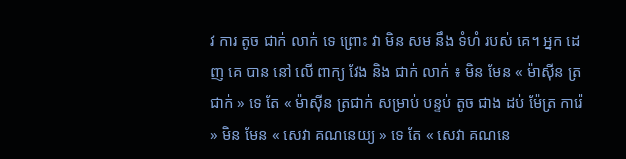វ ការ តូច ជាក់ លាក់ ទេ ព្រោះ វា មិន សម នឹង ទំហំ របស់ គេ។ អ្នក ដេញ គេ បាន នៅ លើ ពាក្យ វែង និង ជាក់ លាក់ ៖ មិន មែន « ម៉ាស៊ីន ត្រជាក់ » ទេ តែ « ម៉ាស៊ីន ត្រជាក់ សម្រាប់ បន្ទប់ តូច ជាង ដប់ ម៉ែត្រ ការ៉េ » មិន មែន « សេវា គណនេយ្យ » ទេ តែ « សេវា គណនេ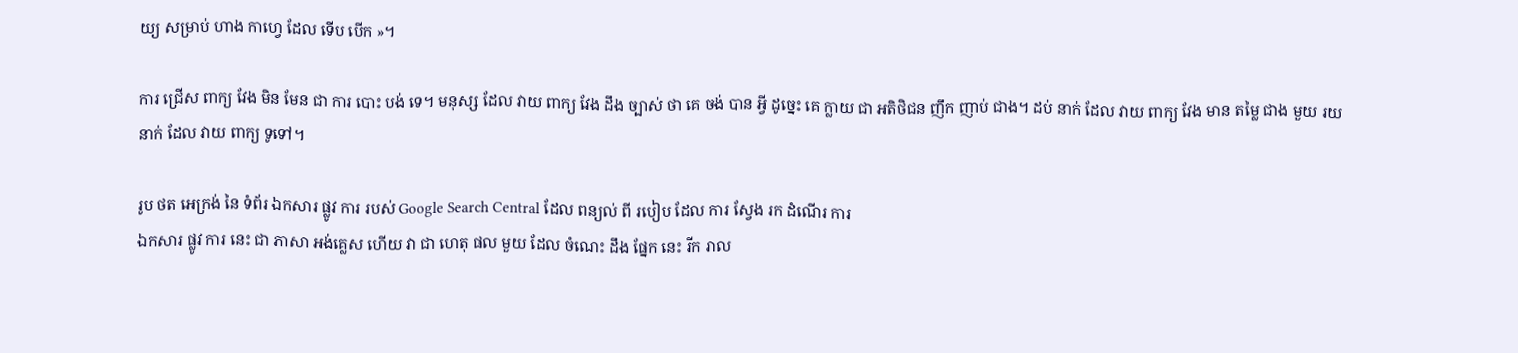យ្យ សម្រាប់ ហាង កាហ្វេ ដែល ទើប បើក »។

ការ ជ្រើស ពាក្យ វែង មិន មែន ជា ការ បោះ បង់ ទេ។ មនុស្ស ដែល វាយ ពាក្យ វែង ដឹង ច្បាស់ ថា គេ ចង់ បាន អ្វី ដូច្នេះ គេ ក្លាយ ជា អតិថិជន ញឹក ញាប់ ជាង។ ដប់ នាក់ ដែល វាយ ពាក្យ វែង មាន តម្លៃ ជាង មួយ រយ នាក់ ដែល វាយ ពាក្យ ទូទៅ។

រូប ថត អេក្រង់ នៃ ទំព័រ ឯកសារ ផ្លូវ ការ របស់ Google Search Central ដែល ពន្យល់ ពី របៀប ដែល ការ ស្វែង រក ដំណើរ ការ
ឯកសារ ផ្លូវ ការ នេះ ជា ភាសា អង់គ្លេស ហើយ វា ជា ហេតុ ផល មួយ ដែល ចំណេះ ដឹង ផ្នែក នេះ រីក រាល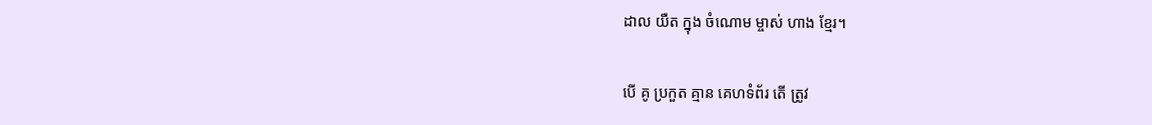ដាល យឺត ក្នុង ចំណោម ម្ចាស់ ហាង ខ្មែរ។

បើ គូ ប្រកួត គ្មាន គេហទំព័រ តើ ត្រូវ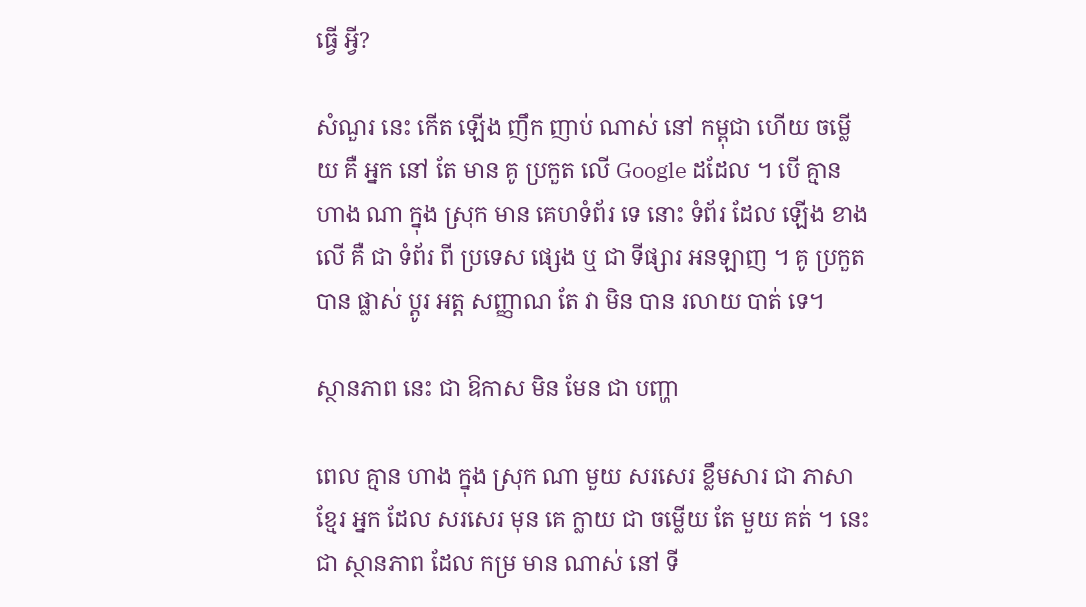ធ្វើ អ្វី?

សំណួរ នេះ កើត ឡើង ញឹក ញាប់ ណាស់ នៅ កម្ពុជា ហើយ ចម្លើយ គឺ អ្នក នៅ តែ មាន គូ ប្រកួត លើ Google ដដែល ។ បើ គ្មាន ហាង ណា ក្នុង ស្រុក មាន គេហទំព័រ ទេ នោះ ទំព័រ ដែល ឡើង ខាង លើ គឺ ជា ទំព័រ ពី ប្រទេស ផ្សេង ឬ ជា ទីផ្សារ អនឡាញ ។ គូ ប្រកួត បាន ផ្លាស់ ប្តូរ អត្ត សញ្ញាណ តែ វា មិន បាន រលាយ បាត់ ទេ។

ស្ថានភាព នេះ ជា ឱកាស មិន មែន ជា បញ្ហា

ពេល គ្មាន ហាង ក្នុង ស្រុក ណា មួយ សរសេរ ខ្លឹមសារ ជា ភាសា ខ្មែរ អ្នក ដែល សរសេរ មុន គេ ក្លាយ ជា ចម្លើយ តែ មួយ គត់ ។ នេះ ជា ស្ថានភាព ដែល កម្រ មាន ណាស់ នៅ ទី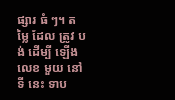ផ្សារ ធំ ៗ។ តម្លៃ ដែល ត្រូវ បង់ ដើម្បី ឡើង លេខ មួយ នៅ ទី នេះ ទាប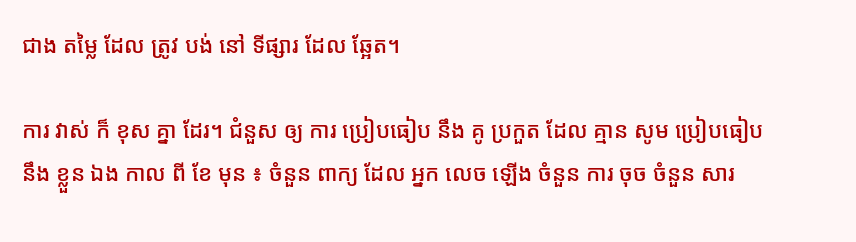ជាង តម្លៃ ដែល ត្រូវ បង់ នៅ ទីផ្សារ ដែល ឆ្អែត។

ការ វាស់ ក៏ ខុស គ្នា ដែរ។ ជំនួស ឲ្យ ការ ប្រៀបធៀប នឹង គូ ប្រកួត ដែល គ្មាន សូម ប្រៀបធៀប នឹង ខ្លួន ឯង កាល ពី ខែ មុន ៖ ចំនួន ពាក្យ ដែល អ្នក លេច ឡើង ចំនួន ការ ចុច ចំនួន សារ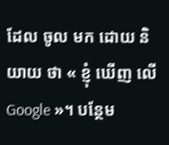ដែល ចូល មក ដោយ និយាយ ថា « ខ្ញុំ ឃើញ លើ Google »។ បន្ថែម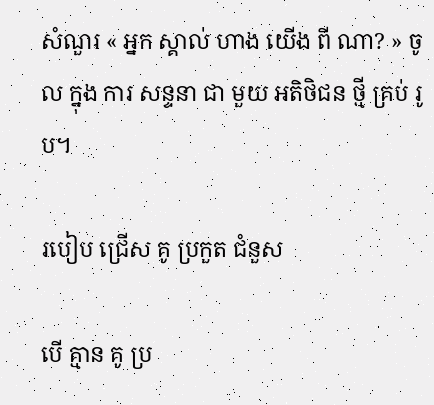សំណួរ « អ្នក ស្គាល់ ហាង យើង ពី ណា? » ចូល ក្នុង ការ សន្ទនា ជា មួយ អតិថិជន ថ្មី គ្រប់ រូប។

របៀប ជ្រើស គូ ប្រកួត ជំនួស

បើ គ្មាន គូ ប្រ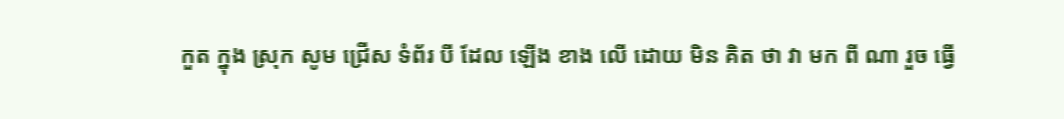កួត ក្នុង ស្រុក សូម ជ្រើស ទំព័រ បី ដែល ឡើង ខាង លើ ដោយ មិន គិត ថា វា មក ពី ណា រួច ធ្វើ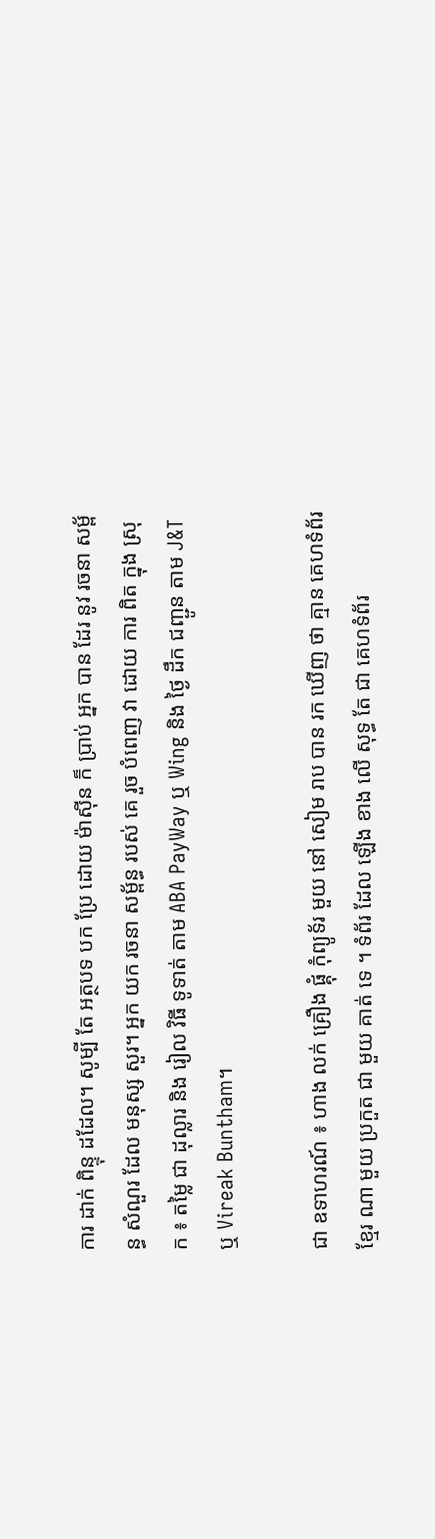ការ ដាក់ ពិន្ទុ ដដែល។ សូម្បី តែ អត្ថបទ បក ប្រែ ដោយ ម៉ាស៊ីន ក៏ ប្រាប់ អ្នក បាន ដែរ នូវ រចនា សម្ព័ន្ធ សំណួរ ដែល មនុស្ស សួរ។ អ្នក យក រចនា សម្ព័ន្ធ របស់ គេ រួច បំពេញ វា ដោយ ការ ពិត ក្នុង ស្រុក ៖ តម្លៃ ជា ដុល្លារ និង រៀល វិធី ទូទាត់ តាម ABA PayWay ឬ Wing និង ថ្ងៃ ដឹក ជញ្ជូន តាម J&T ឬ Vireak Buntham។

ជា ឧទាហរណ៍ ៖ ហាង លក់ គ្រឿង ផ្គុំ កុំព្យូទ័រ មួយ នៅ សៀម រាប បាន រក ឃើញ ថា គ្មាន គេហទំព័រ ខ្មែរ ណា មួយ ប្រកួត ជា មួយ គាត់ ទេ ។ ទំព័រ ដែល ឡើង ខាង លើ សុទ្ធ តែ ជា គេហទំព័រ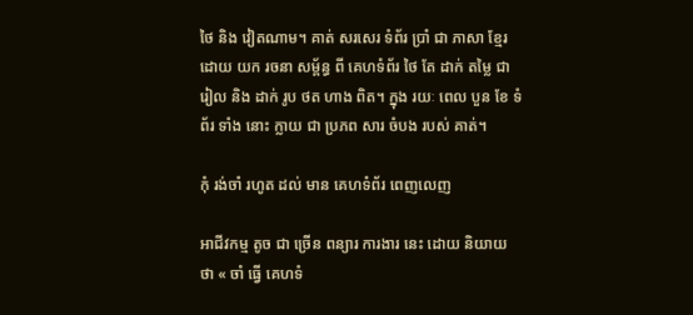ថៃ និង វៀតណាម។ គាត់ សរសេរ ទំព័រ ប្រាំ ជា ភាសា ខ្មែរ ដោយ យក រចនា សម្ព័ន្ធ ពី គេហទំព័រ ថៃ តែ ដាក់ តម្លៃ ជា រៀល និង ដាក់ រូប ថត ហាង ពិត។ ក្នុង រយៈ ពេល បួន ខែ ទំព័រ ទាំង នោះ ក្លាយ ជា ប្រភព សារ ចំបង របស់ គាត់។

កុំ រង់ចាំ រហូត ដល់ មាន គេហទំព័រ ពេញលេញ

អាជីវកម្ម តូច ជា ច្រើន ពន្យារ ការងារ នេះ ដោយ និយាយ ថា « ចាំ ធ្វើ គេហទំ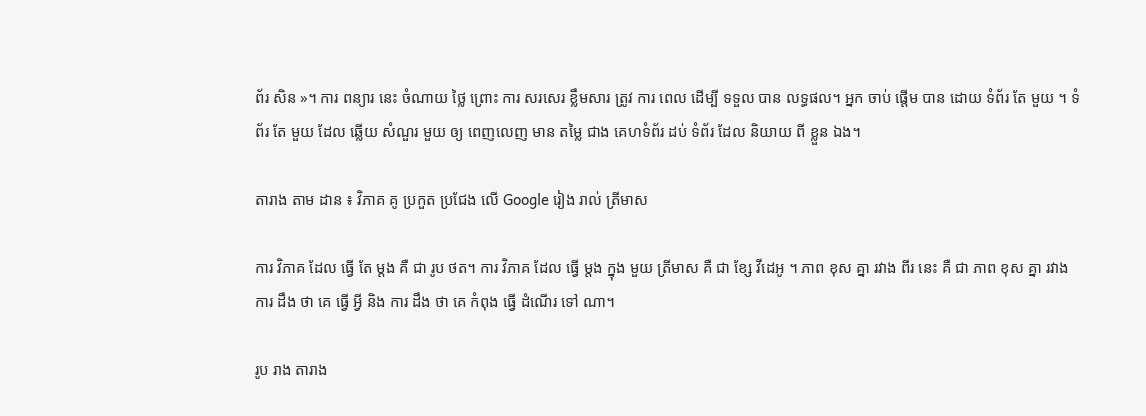ព័រ សិន »។ ការ ពន្យារ នេះ ចំណាយ ថ្លៃ ព្រោះ ការ សរសេរ ខ្លឹមសារ ត្រូវ ការ ពេល ដើម្បី ទទួល បាន លទ្ធផល។ អ្នក ចាប់ ផ្តើម បាន ដោយ ទំព័រ តែ មួយ ។ ទំព័រ តែ មួយ ដែល ឆ្លើយ សំណួរ មួយ ឲ្យ ពេញលេញ មាន តម្លៃ ជាង គេហទំព័រ ដប់ ទំព័រ ដែល និយាយ ពី ខ្លួន ឯង។

តារាង តាម ដាន ៖ វិភាគ គូ ប្រកួត ប្រជែង លើ Google រៀង រាល់ ត្រីមាស

ការ វិភាគ ដែល ធ្វើ តែ ម្តង គឺ ជា រូប ថត។ ការ វិភាគ ដែល ធ្វើ ម្តង ក្នុង មួយ ត្រីមាស គឺ ជា ខ្សែ វីដេអូ ។ ភាព ខុស គ្នា រវាង ពីរ នេះ គឺ ជា ភាព ខុស គ្នា រវាង ការ ដឹង ថា គេ ធ្វើ អ្វី និង ការ ដឹង ថា គេ កំពុង ធ្វើ ដំណើរ ទៅ ណា។

រូប រាង តារាង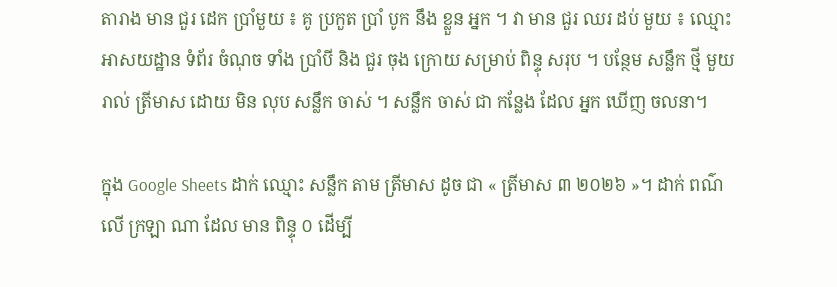តារាង មាន ជួរ ដេក ប្រាំមួយ ៖ គូ ប្រកួត ប្រាំ បូក នឹង ខ្លួន អ្នក ។ វា មាន ជួរ ឈរ ដប់ មួយ ៖ ឈ្មោះ អាសយដ្ឋាន ទំព័រ ចំណុច ទាំង ប្រាំបី និង ជួរ ចុង ក្រោយ សម្រាប់ ពិន្ទុ សរុប ។ បន្ថែម សន្លឹក ថ្មី មួយ រាល់ ត្រីមាស ដោយ មិន លុប សន្លឹក ចាស់ ។ សន្លឹក ចាស់ ជា កន្លែង ដែល អ្នក ឃើញ ចលនា។

ក្នុង Google Sheets ដាក់ ឈ្មោះ សន្លឹក តាម ត្រីមាស ដូច ជា « ត្រីមាស ៣ ២០២៦ »។ ដាក់ ពណ៌ លើ ក្រឡា ណា ដែល មាន ពិន្ទុ ០ ដើម្បី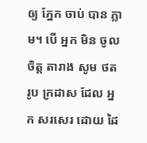ឲ្យ ភ្នែក ចាប់ បាន ភ្លាម។ បើ អ្នក មិន ចូល ចិត្ត តារាង សូម ថត រូប ក្រដាស ដែល អ្នក សរសេរ ដោយ ដៃ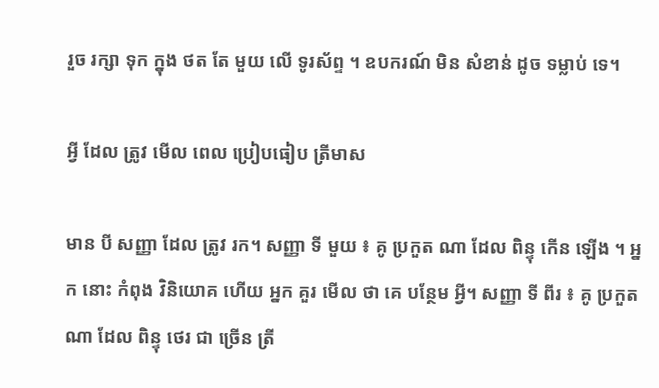រួច រក្សា ទុក ក្នុង ថត តែ មួយ លើ ទូរស័ព្ទ ។ ឧបករណ៍ មិន សំខាន់ ដូច ទម្លាប់ ទេ។

អ្វី ដែល ត្រូវ មើល ពេល ប្រៀបធៀប ត្រីមាស

មាន បី សញ្ញា ដែល ត្រូវ រក។ សញ្ញា ទី មួយ ៖ គូ ប្រកួត ណា ដែល ពិន្ទុ កើន ឡើង ។ អ្នក នោះ កំពុង វិនិយោគ ហើយ អ្នក គួរ មើល ថា គេ បន្ថែម អ្វី។ សញ្ញា ទី ពីរ ៖ គូ ប្រកួត ណា ដែល ពិន្ទុ ថេរ ជា ច្រើន ត្រី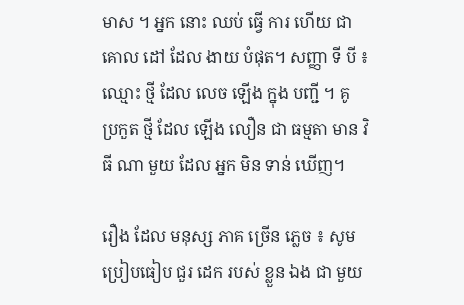មាស ។ អ្នក នោះ ឈប់ ធ្វើ ការ ហើយ ជា គោល ដៅ ដែល ងាយ បំផុត។ សញ្ញា ទី បី ៖ ឈ្មោះ ថ្មី ដែល លេច ឡើង ក្នុង បញ្ជី ។ គូ ប្រកួត ថ្មី ដែល ឡើង លឿន ជា ធម្មតា មាន វិធី ណា មួយ ដែល អ្នក មិន ទាន់ ឃើញ។

រឿង ដែល មនុស្ស ភាគ ច្រើន ភ្លេច ៖ សូម ប្រៀបធៀប ជួរ ដេក របស់ ខ្លួន ឯង ជា មួយ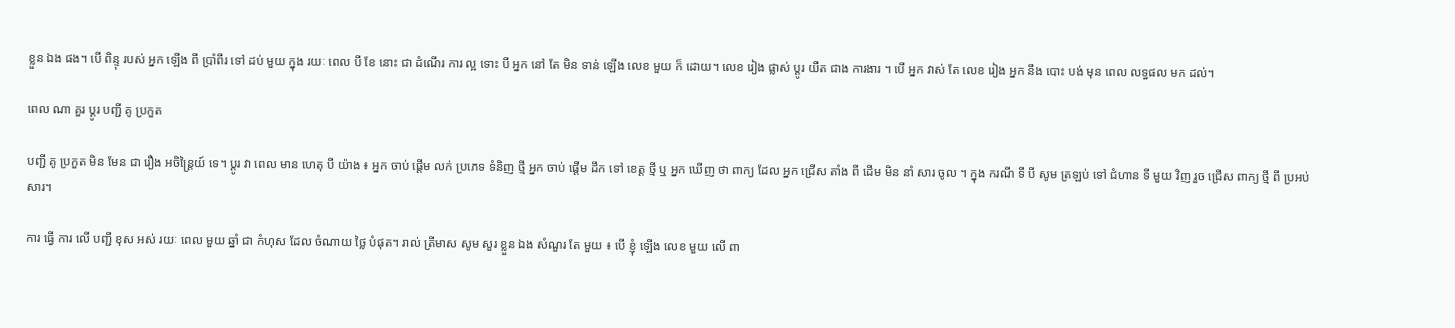ខ្លួន ឯង ផង។ បើ ពិន្ទុ របស់ អ្នក ឡើង ពី ប្រាំពីរ ទៅ ដប់ មួយ ក្នុង រយៈ ពេល បី ខែ នោះ ជា ដំណើរ ការ ល្អ ទោះ បី អ្នក នៅ តែ មិន ទាន់ ឡើង លេខ មួយ ក៏ ដោយ។ លេខ រៀង ផ្លាស់ ប្តូរ យឺត ជាង ការងារ ។ បើ អ្នក វាស់ តែ លេខ រៀង អ្នក នឹង បោះ បង់ មុន ពេល លទ្ធផល មក ដល់។

ពេល ណា គួរ ប្តូរ បញ្ជី គូ ប្រកួត

បញ្ជី គូ ប្រកួត មិន មែន ជា រឿង អចិន្ត្រៃយ៍ ទេ។ ប្តូរ វា ពេល មាន ហេតុ បី យ៉ាង ៖ អ្នក ចាប់ ផ្តើម លក់ ប្រភេទ ទំនិញ ថ្មី អ្នក ចាប់ ផ្តើម ដឹក ទៅ ខេត្ត ថ្មី ឬ អ្នក ឃើញ ថា ពាក្យ ដែល អ្នក ជ្រើស តាំង ពី ដើម មិន នាំ សារ ចូល ។ ក្នុង ករណី ទី បី សូម ត្រឡប់ ទៅ ជំហាន ទី មួយ វិញ រួច ជ្រើស ពាក្យ ថ្មី ពី ប្រអប់ សារ។

ការ ធ្វើ ការ លើ បញ្ជី ខុស អស់ រយៈ ពេល មួយ ឆ្នាំ ជា កំហុស ដែល ចំណាយ ថ្លៃ បំផុត។ រាល់ ត្រីមាស សូម សួរ ខ្លួន ឯង សំណួរ តែ មួយ ៖ បើ ខ្ញុំ ឡើង លេខ មួយ លើ ពា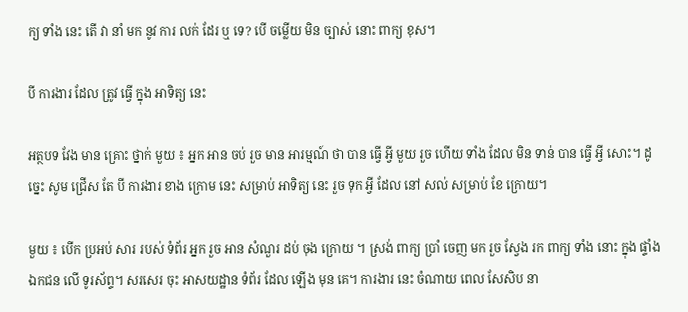ក្យ ទាំង នេះ តើ វា នាំ មក នូវ ការ លក់ ដែរ ឬ ទេ? បើ ចម្លើយ មិន ច្បាស់ នោះ ពាក្យ ខុស។

បី ការងារ ដែល ត្រូវ ធ្វើ ក្នុង អាទិត្យ នេះ

អត្ថបទ វែង មាន គ្រោះ ថ្នាក់ មួយ ៖ អ្នក អាន ចប់ រួច មាន អារម្មណ៍ ថា បាន ធ្វើ អ្វី មួយ រួច ហើយ ទាំង ដែល មិន ទាន់ បាន ធ្វើ អ្វី សោះ។ ដូច្នេះ សូម ជ្រើស តែ បី ការងារ ខាង ក្រោម នេះ សម្រាប់ អាទិត្យ នេះ រួច ទុក អ្វី ដែល នៅ សល់ សម្រាប់ ខែ ក្រោយ។

មួយ ៖ បើក ប្រអប់ សារ របស់ ទំព័រ អ្នក រួច អាន សំណួរ ដប់ ចុង ក្រោយ ។ ស្រង់ ពាក្យ ប្រាំ ចេញ មក រួច ស្វែង រក ពាក្យ ទាំង នោះ ក្នុង ផ្ទាំង ឯកជន លើ ទូរស័ព្ទ។ សរសេរ ចុះ អាសយដ្ឋាន ទំព័រ ដែល ឡើង មុន គេ។ ការងារ នេះ ចំណាយ ពេល សែសិប នា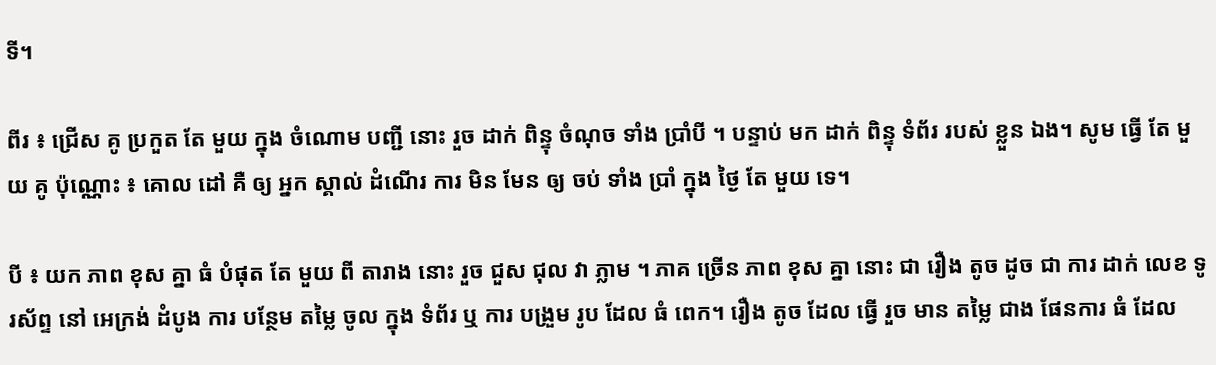ទី។

ពីរ ៖ ជ្រើស គូ ប្រកួត តែ មួយ ក្នុង ចំណោម បញ្ជី នោះ រួច ដាក់ ពិន្ទុ ចំណុច ទាំង ប្រាំបី ។ បន្ទាប់ មក ដាក់ ពិន្ទុ ទំព័រ របស់ ខ្លួន ឯង។ សូម ធ្វើ តែ មួយ គូ ប៉ុណ្ណោះ ៖ គោល ដៅ គឺ ឲ្យ អ្នក ស្គាល់ ដំណើរ ការ មិន មែន ឲ្យ ចប់ ទាំង ប្រាំ ក្នុង ថ្ងៃ តែ មួយ ទេ។

បី ៖ យក ភាព ខុស គ្នា ធំ បំផុត តែ មួយ ពី តារាង នោះ រួច ជួស ជុល វា ភ្លាម ។ ភាគ ច្រើន ភាព ខុស គ្នា នោះ ជា រឿង តូច ដូច ជា ការ ដាក់ លេខ ទូរស័ព្ទ នៅ អេក្រង់ ដំបូង ការ បន្ថែម តម្លៃ ចូល ក្នុង ទំព័រ ឬ ការ បង្រួម រូប ដែល ធំ ពេក។ រឿង តូច ដែល ធ្វើ រួច មាន តម្លៃ ជាង ផែនការ ធំ ដែល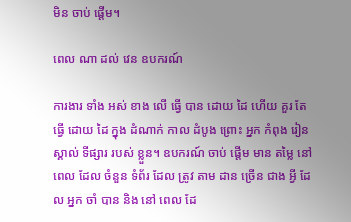មិន ចាប់ ផ្តើម។

ពេល ណា ដល់ វេន ឧបករណ៍

ការងារ ទាំង អស់ ខាង លើ ធ្វើ បាន ដោយ ដៃ ហើយ គួរ តែ ធ្វើ ដោយ ដៃ ក្នុង ដំណាក់ កាល ដំបូង ព្រោះ អ្នក កំពុង រៀន ស្គាល់ ទីផ្សារ របស់ ខ្លួន។ ឧបករណ៍ ចាប់ ផ្តើម មាន តម្លៃ នៅ ពេល ដែល ចំនួន ទំព័រ ដែល ត្រូវ តាម ដាន ច្រើន ជាង អ្វី ដែល អ្នក ចាំ បាន និង នៅ ពេល ដែ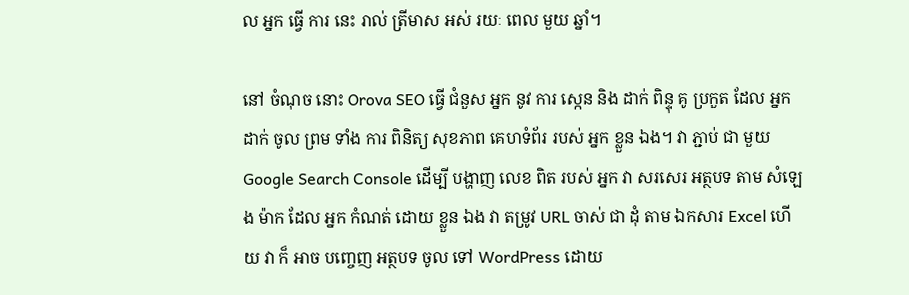ល អ្នក ធ្វើ ការ នេះ រាល់ ត្រីមាស អស់ រយៈ ពេល មួយ ឆ្នាំ។

នៅ ចំណុច នោះ Orova SEO ធ្វើ ជំនួស អ្នក នូវ ការ ស្កេន និង ដាក់ ពិន្ទុ គូ ប្រកួត ដែល អ្នក ដាក់ ចូល ព្រម ទាំង ការ ពិនិត្យ សុខភាព គេហទំព័រ របស់ អ្នក ខ្លួន ឯង។ វា ភ្ជាប់ ជា មួយ Google Search Console ដើម្បី បង្ហាញ លេខ ពិត របស់ អ្នក វា សរសេរ អត្ថបទ តាម សំឡេង ម៉ាក ដែល អ្នក កំណត់ ដោយ ខ្លួន ឯង វា តម្រូវ URL ចាស់ ជា ដុំ តាម ឯកសារ Excel ហើយ វា ក៏ អាច បញ្ចេញ អត្ថបទ ចូល ទៅ WordPress ដោយ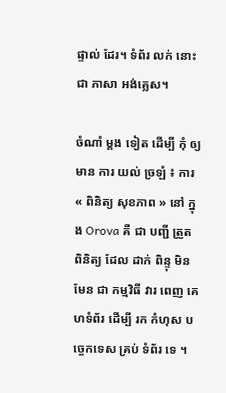ផ្ទាល់ ដែរ។ ទំព័រ លក់ នោះ ជា ភាសា អង់គ្លេស។

ចំណាំ ម្តង ទៀត ដើម្បី កុំ ឲ្យ មាន ការ យល់ ច្រឡំ ៖ ការ « ពិនិត្យ សុខភាព » នៅ ក្នុង Orova គឺ ជា បញ្ជី ត្រួត ពិនិត្យ ដែល ដាក់ ពិន្ទុ មិន មែន ជា កម្មវិធី វារ ពេញ គេហទំព័រ ដើម្បី រក កំហុស បច្ចេកទេស គ្រប់ ទំព័រ ទេ ។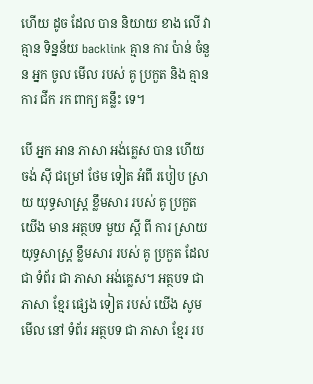ហើយ ដូច ដែល បាន និយាយ ខាង លើ វា គ្មាន ទិន្នន័យ backlink គ្មាន ការ ប៉ាន់ ចំនួន អ្នក ចូល មើល របស់ គូ ប្រកួត និង គ្មាន ការ ជីក រក ពាក្យ គន្លឹះ ទេ។

បើ អ្នក អាន ភាសា អង់គ្លេស បាន ហើយ ចង់ ស៊ី ជម្រៅ ថែម ទៀត អំពី របៀប ស្រាយ យុទ្ធសាស្ត្រ ខ្លឹមសារ របស់ គូ ប្រកួត យើង មាន អត្ថបទ មួយ ស្តី ពី ការ ស្រាយ យុទ្ធសាស្ត្រ ខ្លឹមសារ របស់ គូ ប្រកួត ដែល ជា ទំព័រ ជា ភាសា អង់គ្លេស។ អត្ថបទ ជា ភាសា ខ្មែរ ផ្សេង ទៀត របស់ យើង សូម មើល នៅ ទំព័រ អត្ថបទ ជា ភាសា ខ្មែរ រប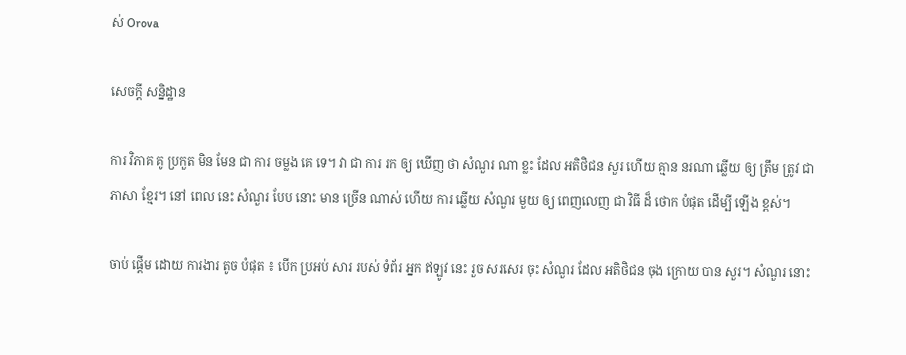ស់ Orova

សេចក្តី សន្និដ្ឋាន

ការ វិភាគ គូ ប្រកួត មិន មែន ជា ការ ចម្លង គេ ទេ។ វា ជា ការ រក ឲ្យ ឃើញ ថា សំណួរ ណា ខ្លះ ដែល អតិថិជន សួរ ហើយ គ្មាន នរណា ឆ្លើយ ឲ្យ ត្រឹម ត្រូវ ជា ភាសា ខ្មែរ។ នៅ ពេល នេះ សំណួរ បែប នោះ មាន ច្រើន ណាស់ ហើយ ការ ឆ្លើយ សំណួរ មួយ ឲ្យ ពេញលេញ ជា វិធី ដ៏ ថោក បំផុត ដើម្បី ឡើង ខ្ពស់។

ចាប់ ផ្តើម ដោយ ការងារ តូច បំផុត ៖ បើក ប្រអប់ សារ របស់ ទំព័រ អ្នក ឥឡូវ នេះ រួច សរសេរ ចុះ សំណួរ ដែល អតិថិជន ចុង ក្រោយ បាន សួរ។ សំណួរ នោះ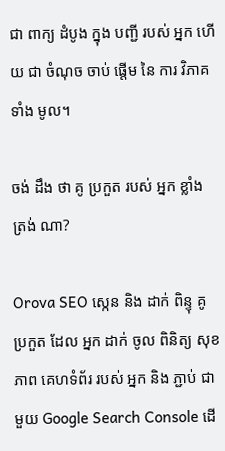ជា ពាក្យ ដំបូង ក្នុង បញ្ជី របស់ អ្នក ហើយ ជា ចំណុច ចាប់ ផ្តើម នៃ ការ វិភាគ ទាំង មូល។

ចង់ ដឹង ថា គូ ប្រកួត របស់ អ្នក ខ្លាំង ត្រង់ ណា?

Orova SEO ស្កេន និង ដាក់ ពិន្ទុ គូ ប្រកួត ដែល អ្នក ដាក់ ចូល ពិនិត្យ សុខភាព គេហទំព័រ របស់ អ្នក និង ភ្ជាប់ ជា មួយ Google Search Console ដើ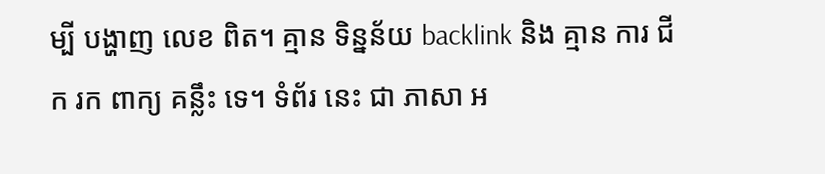ម្បី បង្ហាញ លេខ ពិត។ គ្មាន ទិន្នន័យ backlink និង គ្មាន ការ ជីក រក ពាក្យ គន្លឹះ ទេ។ ទំព័រ នេះ ជា ភាសា អ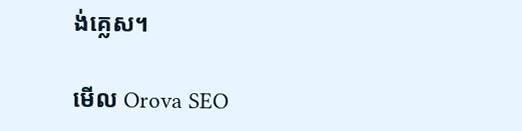ង់គ្លេស។

មើល Orova SEO